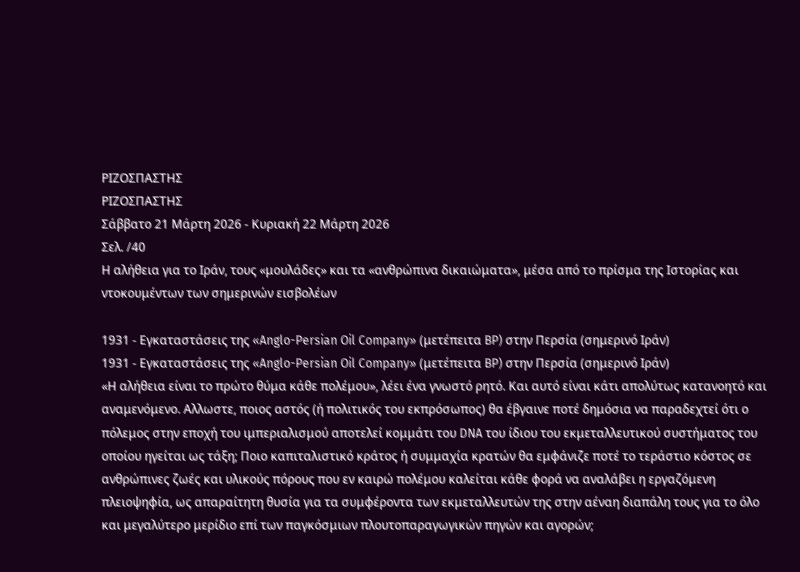ΡΙΖΟΣΠΑΣΤΗΣ
ΡΙΖΟΣΠΑΣΤΗΣ
Σάββατο 21 Μάρτη 2026 - Κυριακή 22 Μάρτη 2026
Σελ. /40
Η αλήθεια για το Ιράν, τους «μουλάδες» και τα «ανθρώπινα δικαιώματα», μέσα από το πρίσμα της Ιστορίας και ντοκουμέντων των σημερινών εισβολέων

1931 - Εγκαταστάσεις της «Anglo-Persian Oil Company» (μετέπειτα BP) στην Περσία (σημερινό Ιράν)
1931 - Εγκαταστάσεις της «Anglo-Persian Oil Company» (μετέπειτα BP) στην Περσία (σημερινό Ιράν)
«Η αλήθεια είναι το πρώτο θύμα κάθε πολέμου», λέει ένα γνωστό ρητό. Και αυτό είναι κάτι απολύτως κατανοητό και αναμενόμενο. Αλλωστε, ποιος αστός (ή πολιτικός του εκπρόσωπος) θα έβγαινε ποτέ δημόσια να παραδεχτεί ότι ο πόλεμος στην εποχή του ιμπεριαλισμού αποτελεί κομμάτι του DNA του ίδιου του εκμεταλλευτικού συστήματος του οποίου ηγείται ως τάξη; Ποιο καπιταλιστικό κράτος ή συμμαχία κρατών θα εμφάνιζε ποτέ το τεράστιο κόστος σε ανθρώπινες ζωές και υλικούς πόρους που εν καιρώ πολέμου καλείται κάθε φορά να αναλάβει η εργαζόμενη πλειοψηφία, ως απαραίτητη θυσία για τα συμφέροντα των εκμεταλλευτών της στην αέναη διαπάλη τους για το όλο και μεγαλύτερο μερίδιο επί των παγκόσμιων πλουτοπαραγωγικών πηγών και αγορών;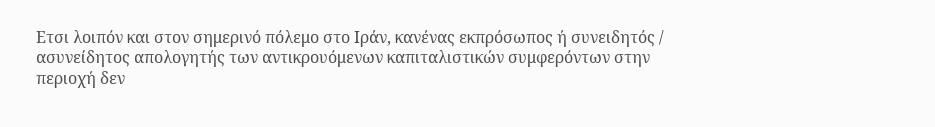Ετσι λοιπόν και στον σημερινό πόλεμο στο Ιράν, κανένας εκπρόσωπος ή συνειδητός / ασυνείδητος απολογητής των αντικρουόμενων καπιταλιστικών συμφερόντων στην περιοχή δεν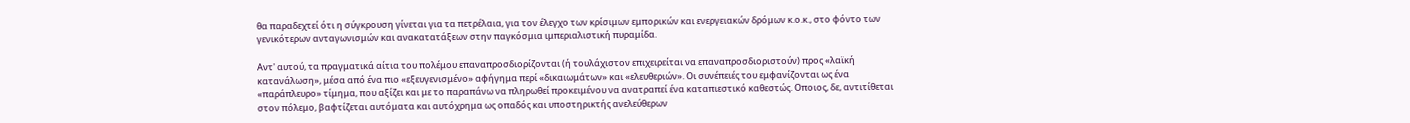θα παραδεχτεί ότι η σύγκρουση γίνεται για τα πετρέλαια, για τον έλεγχο των κρίσιμων εμπορικών και ενεργειακών δρόμων κ.ο.κ., στο φόντο των γενικότερων ανταγωνισμών και ανακατατάξεων στην παγκόσμια ιμπεριαλιστική πυραμίδα.

Αντ' αυτού, τα πραγματικά αίτια του πολέμου επαναπροσδιορίζονται (ή τουλάχιστον επιχειρείται να επαναπροσδιοριστούν) προς «λαϊκή κατανάλωση», μέσα από ένα πιο «εξευγενισμένο» αφήγημα περί «δικαιωμάτων» και «ελευθεριών». Οι συνέπειές του εμφανίζονται ως ένα «παράπλευρο» τίμημα, που αξίζει και με το παραπάνω να πληρωθεί προκειμένου να ανατραπεί ένα καταπιεστικό καθεστώς. Οποιος, δε, αντιτίθεται στον πόλεμο, βαφτίζεται αυτόματα και αυτόχρημα ως οπαδός και υποστηρικτής ανελεύθερων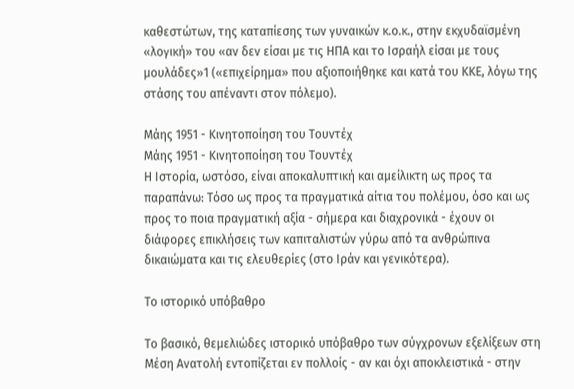καθεστώτων, της καταπίεσης των γυναικών κ.ο.κ., στην εκχυδαϊσμένη «λογική» του «αν δεν είσαι με τις ΗΠΑ και το Ισραήλ είσαι με τους μουλάδες»1 («επιχείρημα» που αξιοποιήθηκε και κατά του ΚΚΕ, λόγω της στάσης του απέναντι στον πόλεμο).

Μάης 1951 - Κινητοποίηση του Τουντέχ
Μάης 1951 - Κινητοποίηση του Τουντέχ
Η Ιστορία, ωστόσο, είναι αποκαλυπτική και αμείλικτη ως προς τα παραπάνω: Τόσο ως προς τα πραγματικά αίτια του πολέμου, όσο και ως προς το ποια πραγματική αξία - σήμερα και διαχρονικά - έχουν οι διάφορες επικλήσεις των καπιταλιστών γύρω από τα ανθρώπινα δικαιώματα και τις ελευθερίες (στο Ιράν και γενικότερα).

Το ιστορικό υπόβαθρο

Το βασικό, θεμελιώδες ιστορικό υπόβαθρο των σύγχρονων εξελίξεων στη Μέση Ανατολή εντοπίζεται εν πολλοίς - αν και όχι αποκλειστικά - στην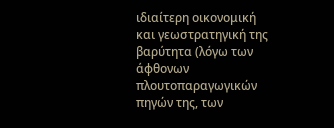ιδιαίτερη οικονομική και γεωστρατηγική της βαρύτητα (λόγω των άφθονων πλουτοπαραγωγικών πηγών της, των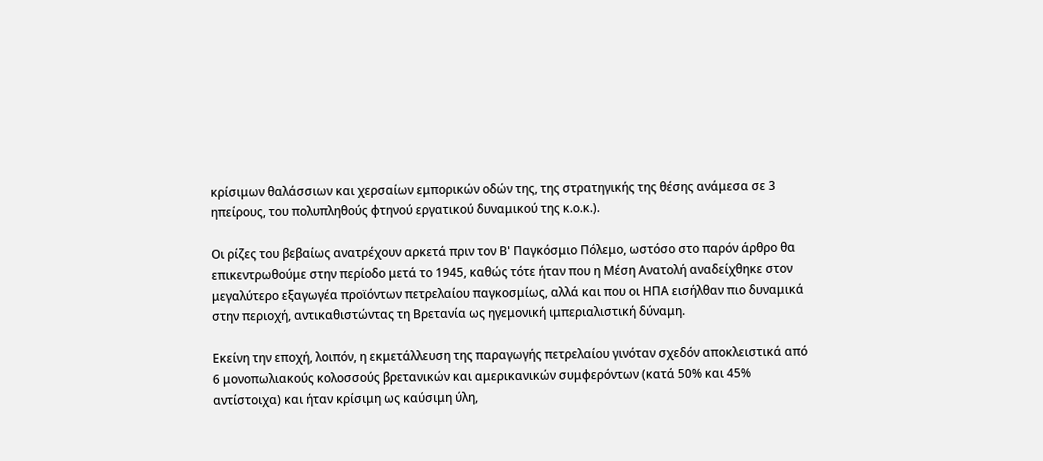κρίσιμων θαλάσσιων και χερσαίων εμπορικών οδών της, της στρατηγικής της θέσης ανάμεσα σε 3 ηπείρους, του πολυπληθούς φτηνού εργατικού δυναμικού της κ.ο.κ.).

Οι ρίζες του βεβαίως ανατρέχουν αρκετά πριν τον Β' Παγκόσμιο Πόλεμο, ωστόσο στο παρόν άρθρο θα επικεντρωθούμε στην περίοδο μετά το 1945, καθώς τότε ήταν που η Μέση Ανατολή αναδείχθηκε στον μεγαλύτερο εξαγωγέα προϊόντων πετρελαίου παγκοσμίως, αλλά και που οι ΗΠΑ εισήλθαν πιο δυναμικά στην περιοχή, αντικαθιστώντας τη Βρετανία ως ηγεμονική ιμπεριαλιστική δύναμη.

Εκείνη την εποχή, λοιπόν, η εκμετάλλευση της παραγωγής πετρελαίου γινόταν σχεδόν αποκλειστικά από 6 μονοπωλιακούς κολοσσούς βρετανικών και αμερικανικών συμφερόντων (κατά 50% και 45% αντίστοιχα) και ήταν κρίσιμη ως καύσιμη ύλη,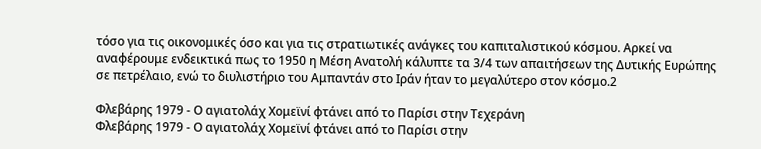τόσο για τις οικονομικές όσο και για τις στρατιωτικές ανάγκες του καπιταλιστικού κόσμου. Αρκεί να αναφέρουμε ενδεικτικά πως το 1950 η Μέση Ανατολή κάλυπτε τα 3/4 των απαιτήσεων της Δυτικής Ευρώπης σε πετρέλαιο, ενώ το διυλιστήριο του Αμπαντάν στο Ιράν ήταν το μεγαλύτερο στον κόσμο.2

Φλεβάρης 1979 - Ο αγιατολάχ Χομεϊνί φτάνει από το Παρίσι στην Τεχεράνη
Φλεβάρης 1979 - Ο αγιατολάχ Χομεϊνί φτάνει από το Παρίσι στην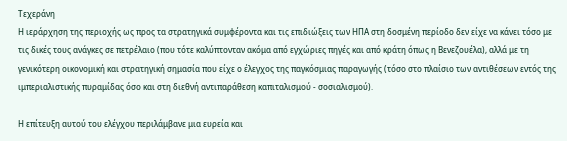Τεχεράνη
Η ιεράρχηση της περιοχής ως προς τα στρατηγικά συμφέροντα και τις επιδιώξεις των ΗΠΑ στη δοσμένη περίοδο δεν είχε να κάνει τόσο με τις δικές τους ανάγκες σε πετρέλαιο (που τότε καλύπτονταν ακόμα από εγχώριες πηγές και από κράτη όπως η Βενεζουέλα), αλλά με τη γενικότερη οικονομική και στρατηγική σημασία που είχε ο έλεγχος της παγκόσμιας παραγωγής (τόσο στο πλαίσιο των αντιθέσεων εντός της ιμπεριαλιστικής πυραμίδας όσο και στη διεθνή αντιπαράθεση καπιταλισμού - σοσιαλισμού).

Η επίτευξη αυτού του ελέγχου περιλάμβανε μια ευρεία και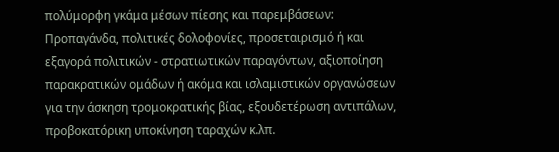πολύμορφη γκάμα μέσων πίεσης και παρεμβάσεων: Προπαγάνδα, πολιτικές δολοφονίες, προσεταιρισμό ή και εξαγορά πολιτικών - στρατιωτικών παραγόντων, αξιοποίηση παρακρατικών ομάδων ή ακόμα και ισλαμιστικών οργανώσεων για την άσκηση τρομοκρατικής βίας, εξουδετέρωση αντιπάλων, προβοκατόρικη υποκίνηση ταραχών κ.λπ.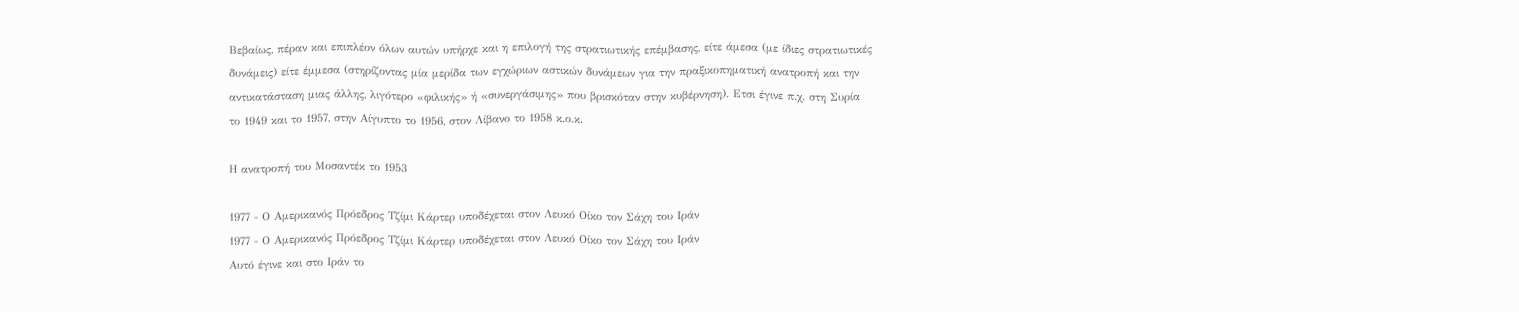Βεβαίως, πέραν και επιπλέον όλων αυτών υπήρχε και η επιλογή της στρατιωτικής επέμβασης, είτε άμεσα (με ίδιες στρατιωτικές δυνάμεις) είτε έμμεσα (στηρίζοντας μία μερίδα των εγχώριων αστικών δυνάμεων για την πραξικοπηματική ανατροπή και την αντικατάσταση μιας άλλης, λιγότερο «φιλικής» ή «συνεργάσιμης» που βρισκόταν στην κυβέρνηση). Ετσι έγινε π.χ. στη Συρία το 1949 και το 1957, στην Αίγυπτο το 1956, στον Λίβανο το 1958 κ.ο.κ.

Η ανατροπή του Μοσαντέκ το 1953

1977 - Ο Αμερικανός Πρόεδρος Τζίμι Κάρτερ υποδέχεται στον Λευκό Οίκο τον Σάχη του Ιράν
1977 - Ο Αμερικανός Πρόεδρος Τζίμι Κάρτερ υποδέχεται στον Λευκό Οίκο τον Σάχη του Ιράν
Αυτό έγινε και στο Ιράν το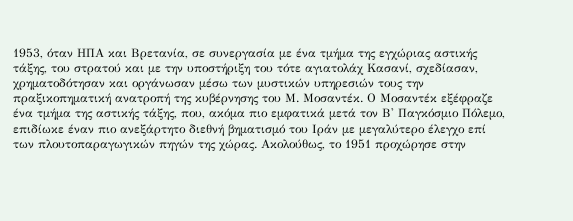1953, όταν ΗΠΑ και Βρετανία, σε συνεργασία με ένα τμήμα της εγχώριας αστικής τάξης, του στρατού και με την υποστήριξη του τότε αγιατολάχ Κασανί, σχεδίασαν, χρηματοδότησαν και οργάνωσαν μέσω των μυστικών υπηρεσιών τους την πραξικοπηματική ανατροπή της κυβέρνησης του Μ. Μοσαντέκ. Ο Μοσαντέκ εξέφραζε ένα τμήμα της αστικής τάξης, που, ακόμα πιο εμφατικά μετά τον Β' Παγκόσμιο Πόλεμο, επιδίωκε έναν πιο ανεξάρτητο διεθνή βηματισμό του Ιράν με μεγαλύτερο έλεγχο επί των πλουτοπαραγωγικών πηγών της χώρας. Ακολούθως, το 1951 προχώρησε στην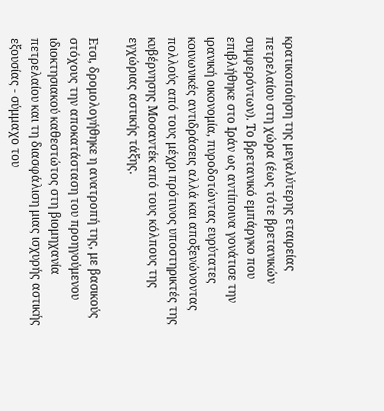κρατικοποίηση της μεγαλύτερης εταιρείας πετρελαίου στη χώρα (έως τότε βρετανικών συμφερόντων). Το βρετανικό εμπάργκο που επιβλήθηκε στο Ιράν ως αντίποινα γονάτισε την ιρανική οικονομία, πυροδοτώντας ευρύτατες κοινωνικές αντιδράσεις αλλά και αποξενώνοντας πολλούς από τους μέχρι πρότινος υποστηρικτές της κυβέρνησης Μοσαντέκ από τους κόλπους της εγχώριας αστικής τάξης.

Ετσι, δρομολογήθηκε η ανατροπή της, με βασικούς στόχους την αποκατάσταση του προηγούμενου ιδιοκτησιακού καθεστώτος στη βιομηχανία πετρελαίου και τη διασφάλιση μιας ισχυρής αστικής εξουσίας - σύμμαχο του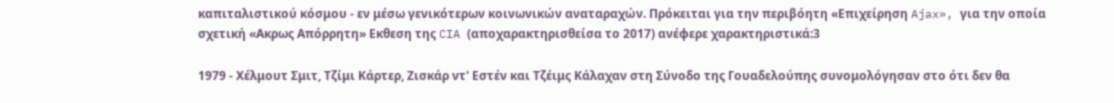καπιταλιστικού κόσμου - εν μέσω γενικότερων κοινωνικών αναταραχών. Πρόκειται για την περιβόητη «Επιχείρηση Ajax», για την οποία σχετική «Ακρως Απόρρητη» Εκθεση της CIA (αποχαρακτηρισθείσα το 2017) ανέφερε χαρακτηριστικά:3

1979 - Χέλμουτ Σμιτ, Τζίμι Κάρτερ, Ζισκάρ ντ' Εστέν και Τζέιμς Κάλαχαν στη Σύνοδο της Γουαδελούπης συνομολόγησαν στο ότι δεν θα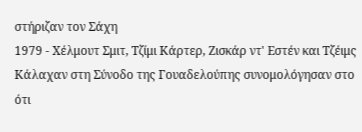στήριζαν τον Σάχη
1979 - Χέλμουτ Σμιτ, Τζίμι Κάρτερ, Ζισκάρ ντ' Εστέν και Τζέιμς Κάλαχαν στη Σύνοδο της Γουαδελούπης συνομολόγησαν στο ότι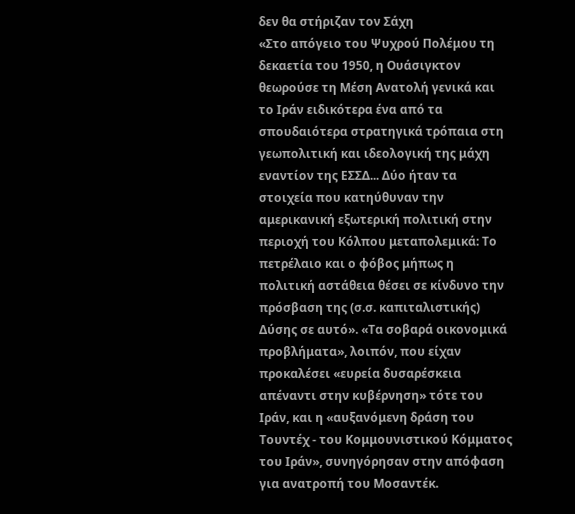δεν θα στήριζαν τον Σάχη
«Στο απόγειο του Ψυχρού Πολέμου τη δεκαετία του 1950, η Ουάσιγκτον θεωρούσε τη Μέση Ανατολή γενικά και το Ιράν ειδικότερα ένα από τα σπουδαιότερα στρατηγικά τρόπαια στη γεωπολιτική και ιδεολογική της μάχη εναντίον της ΕΣΣΔ... Δύο ήταν τα στοιχεία που κατηύθυναν την αμερικανική εξωτερική πολιτική στην περιοχή του Κόλπου μεταπολεμικά: Το πετρέλαιο και ο φόβος μήπως η πολιτική αστάθεια θέσει σε κίνδυνο την πρόσβαση της (σ.σ. καπιταλιστικής) Δύσης σε αυτό». «Τα σοβαρά οικονομικά προβλήματα», λοιπόν, που είχαν προκαλέσει «ευρεία δυσαρέσκεια απέναντι στην κυβέρνηση» τότε του Ιράν, και η «αυξανόμενη δράση του Τουντέχ - του Κομμουνιστικού Κόμματος του Ιράν», συνηγόρησαν στην απόφαση για ανατροπή του Μοσαντέκ.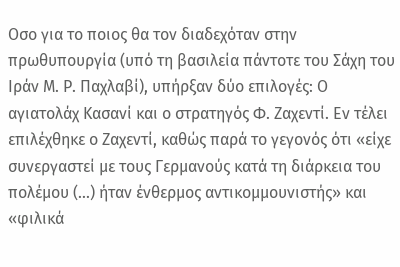Οσο για το ποιος θα τον διαδεχόταν στην πρωθυπουργία (υπό τη βασιλεία πάντοτε του Σάχη του Ιράν Μ. Ρ. Παχλαβί), υπήρξαν δύο επιλογές: Ο αγιατολάχ Κασανί και ο στρατηγός Φ. Ζαχεντί. Εν τέλει επιλέχθηκε ο Ζαχεντί, καθώς παρά το γεγονός ότι «είχε συνεργαστεί με τους Γερμανούς κατά τη διάρκεια του πολέμου (...) ήταν ένθερμος αντικομμουνιστής» και «φιλικά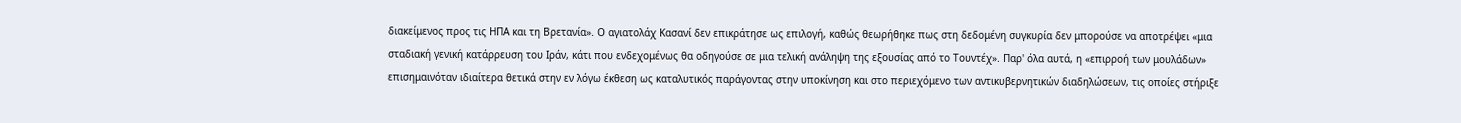διακείμενος προς τις ΗΠΑ και τη Βρετανία». Ο αγιατολάχ Κασανί δεν επικράτησε ως επιλογή, καθώς θεωρήθηκε πως στη δεδομένη συγκυρία δεν μπορούσε να αποτρέψει «μια σταδιακή γενική κατάρρευση του Ιράν, κάτι που ενδεχομένως θα οδηγούσε σε μια τελική ανάληψη της εξουσίας από το Τουντέχ». Παρ' όλα αυτά, η «επιρροή των μουλάδων» επισημαινόταν ιδιαίτερα θετικά στην εν λόγω έκθεση ως καταλυτικός παράγοντας στην υποκίνηση και στο περιεχόμενο των αντικυβερνητικών διαδηλώσεων, τις οποίες στήριξε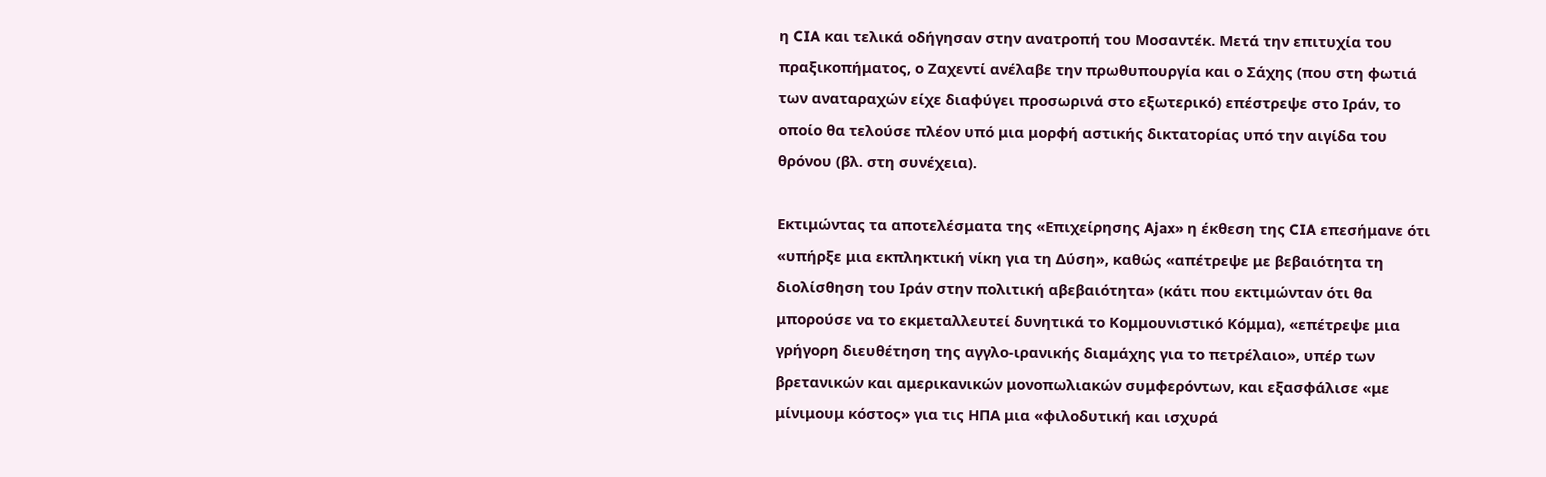η CIA και τελικά οδήγησαν στην ανατροπή του Μοσαντέκ. Μετά την επιτυχία του πραξικοπήματος, ο Ζαχεντί ανέλαβε την πρωθυπουργία και ο Σάχης (που στη φωτιά των αναταραχών είχε διαφύγει προσωρινά στο εξωτερικό) επέστρεψε στο Ιράν, το οποίο θα τελούσε πλέον υπό μια μορφή αστικής δικτατορίας υπό την αιγίδα του θρόνου (βλ. στη συνέχεια).

Εκτιμώντας τα αποτελέσματα της «Επιχείρησης Ajax» η έκθεση της CIA επεσήμανε ότι «υπήρξε μια εκπληκτική νίκη για τη Δύση», καθώς «απέτρεψε με βεβαιότητα τη διολίσθηση του Ιράν στην πολιτική αβεβαιότητα» (κάτι που εκτιμώνταν ότι θα μπορούσε να το εκμεταλλευτεί δυνητικά το Κομμουνιστικό Κόμμα), «επέτρεψε μια γρήγορη διευθέτηση της αγγλο-ιρανικής διαμάχης για το πετρέλαιο», υπέρ των βρετανικών και αμερικανικών μονοπωλιακών συμφερόντων, και εξασφάλισε «με μίνιμουμ κόστος» για τις ΗΠΑ μια «φιλοδυτική και ισχυρά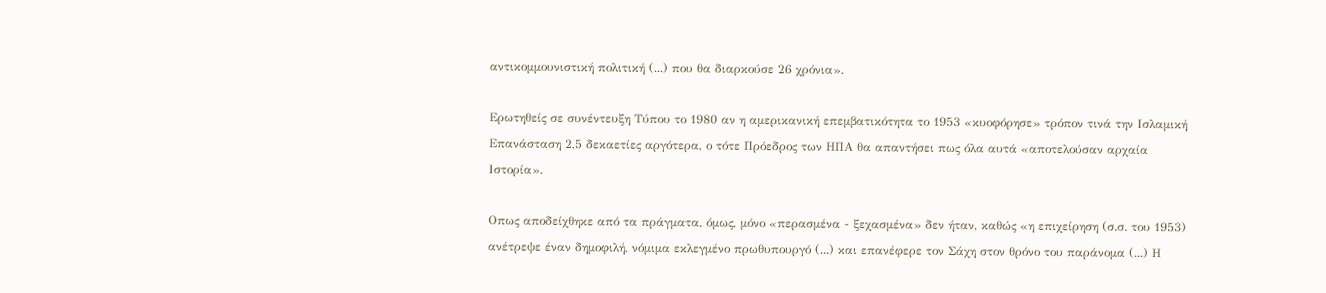αντικομμουνιστική πολιτική (...) που θα διαρκούσε 26 χρόνια».

Ερωτηθείς σε συνέντευξη Τύπου το 1980 αν η αμερικανική επεμβατικότητα το 1953 «κυοφόρησε» τρόπον τινά την Ισλαμική Επανάσταση 2,5 δεκαετίες αργότερα, ο τότε Πρόεδρος των ΗΠΑ θα απαντήσει πως όλα αυτά «αποτελούσαν αρχαία Ιστορία».

Οπως αποδείχθηκε από τα πράγματα, όμως, μόνο «περασμένα - ξεχασμένα» δεν ήταν, καθώς «η επιχείρηση (σ.σ. του 1953) ανέτρεψε έναν δημοφιλή, νόμιμα εκλεγμένο πρωθυπουργό (...) και επανέφερε τον Σάχη στον θρόνο του παράνομα (...) Η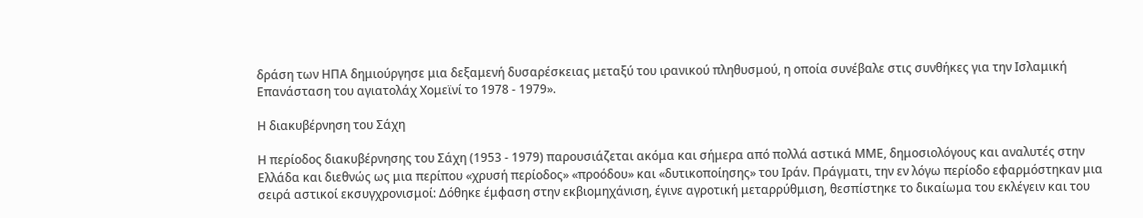δράση των ΗΠΑ δημιούργησε μια δεξαμενή δυσαρέσκειας μεταξύ του ιρανικού πληθυσμού, η οποία συνέβαλε στις συνθήκες για την Ισλαμική Επανάσταση του αγιατολάχ Χομεϊνί το 1978 - 1979».

Η διακυβέρνηση του Σάχη

Η περίοδος διακυβέρνησης του Σάχη (1953 - 1979) παρουσιάζεται ακόμα και σήμερα από πολλά αστικά ΜΜΕ, δημοσιολόγους και αναλυτές στην Ελλάδα και διεθνώς ως μια περίπου «χρυσή περίοδος» «προόδου» και «δυτικοποίησης» του Ιράν. Πράγματι, την εν λόγω περίοδο εφαρμόστηκαν μια σειρά αστικοί εκσυγχρονισμοί: Δόθηκε έμφαση στην εκβιομηχάνιση, έγινε αγροτική μεταρρύθμιση, θεσπίστηκε το δικαίωμα του εκλέγειν και του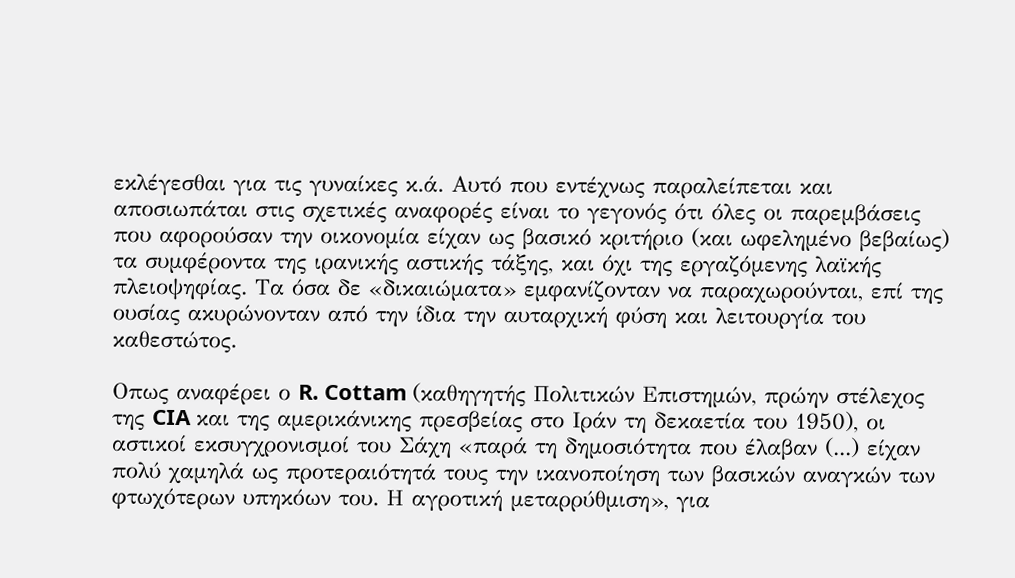εκλέγεσθαι για τις γυναίκες κ.ά. Αυτό που εντέχνως παραλείπεται και αποσιωπάται στις σχετικές αναφορές είναι το γεγονός ότι όλες οι παρεμβάσεις που αφορούσαν την οικονομία είχαν ως βασικό κριτήριο (και ωφελημένο βεβαίως) τα συμφέροντα της ιρανικής αστικής τάξης, και όχι της εργαζόμενης λαϊκής πλειοψηφίας. Τα όσα δε «δικαιώματα» εμφανίζονταν να παραχωρούνται, επί της ουσίας ακυρώνονταν από την ίδια την αυταρχική φύση και λειτουργία του καθεστώτος.

Οπως αναφέρει ο R. Cottam (καθηγητής Πολιτικών Επιστημών, πρώην στέλεχος της CIA και της αμερικάνικης πρεσβείας στο Ιράν τη δεκαετία του 1950), οι αστικοί εκσυγχρονισμοί του Σάχη «παρά τη δημοσιότητα που έλαβαν (...) είχαν πολύ χαμηλά ως προτεραιότητά τους την ικανοποίηση των βασικών αναγκών των φτωχότερων υπηκόων του. Η αγροτική μεταρρύθμιση», για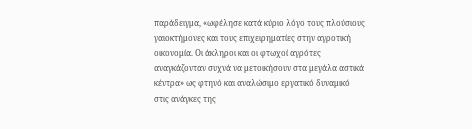παράδειγμα, «ωφέλησε κατά κύριο λόγο τους πλούσιους γαιοκτήμονες και τους επιχειρηματίες στην αγροτική οικονομία. Οι άκληροι και οι φτωχοί αγρότες αναγκάζονταν συχνά να μετοικήσουν στα μεγάλα αστικά κέντρα» ως φτηνό και αναλώσιμο εργατικό δυναμικό στις ανάγκες της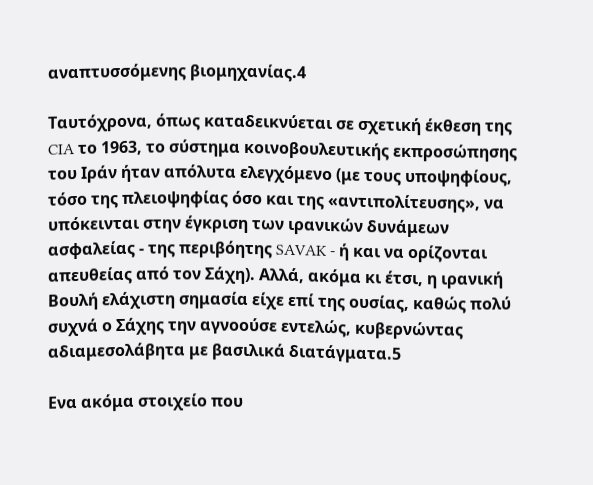αναπτυσσόμενης βιομηχανίας.4

Ταυτόχρονα, όπως καταδεικνύεται σε σχετική έκθεση της CIA το 1963, το σύστημα κοινοβουλευτικής εκπροσώπησης του Ιράν ήταν απόλυτα ελεγχόμενο (με τους υποψηφίους, τόσο της πλειοψηφίας όσο και της «αντιπολίτευσης», να υπόκεινται στην έγκριση των ιρανικών δυνάμεων ασφαλείας - της περιβόητης SAVAK - ή και να ορίζονται απευθείας από τον Σάχη). Αλλά, ακόμα κι έτσι, η ιρανική Βουλή ελάχιστη σημασία είχε επί της ουσίας, καθώς πολύ συχνά ο Σάχης την αγνοούσε εντελώς, κυβερνώντας αδιαμεσολάβητα με βασιλικά διατάγματα.5

Ενα ακόμα στοιχείο που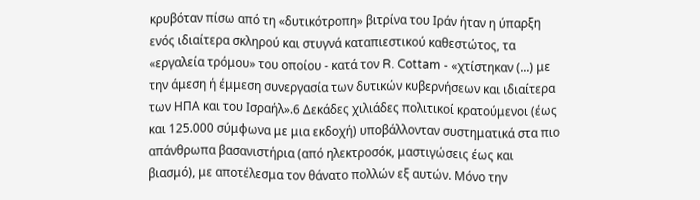κρυβόταν πίσω από τη «δυτικότροπη» βιτρίνα του Ιράν ήταν η ύπαρξη ενός ιδιαίτερα σκληρού και στυγνά καταπιεστικού καθεστώτος, τα «εργαλεία τρόμου» του οποίου - κατά τον R. Cottam - «χτίστηκαν (...) με την άμεση ή έμμεση συνεργασία των δυτικών κυβερνήσεων και ιδιαίτερα των ΗΠΑ και του Ισραήλ».6 Δεκάδες χιλιάδες πολιτικοί κρατούμενοι (έως και 125.000 σύμφωνα με μια εκδοχή) υποβάλλονταν συστηματικά στα πιο απάνθρωπα βασανιστήρια (από ηλεκτροσόκ, μαστιγώσεις έως και βιασμό), με αποτέλεσμα τον θάνατο πολλών εξ αυτών. Μόνο την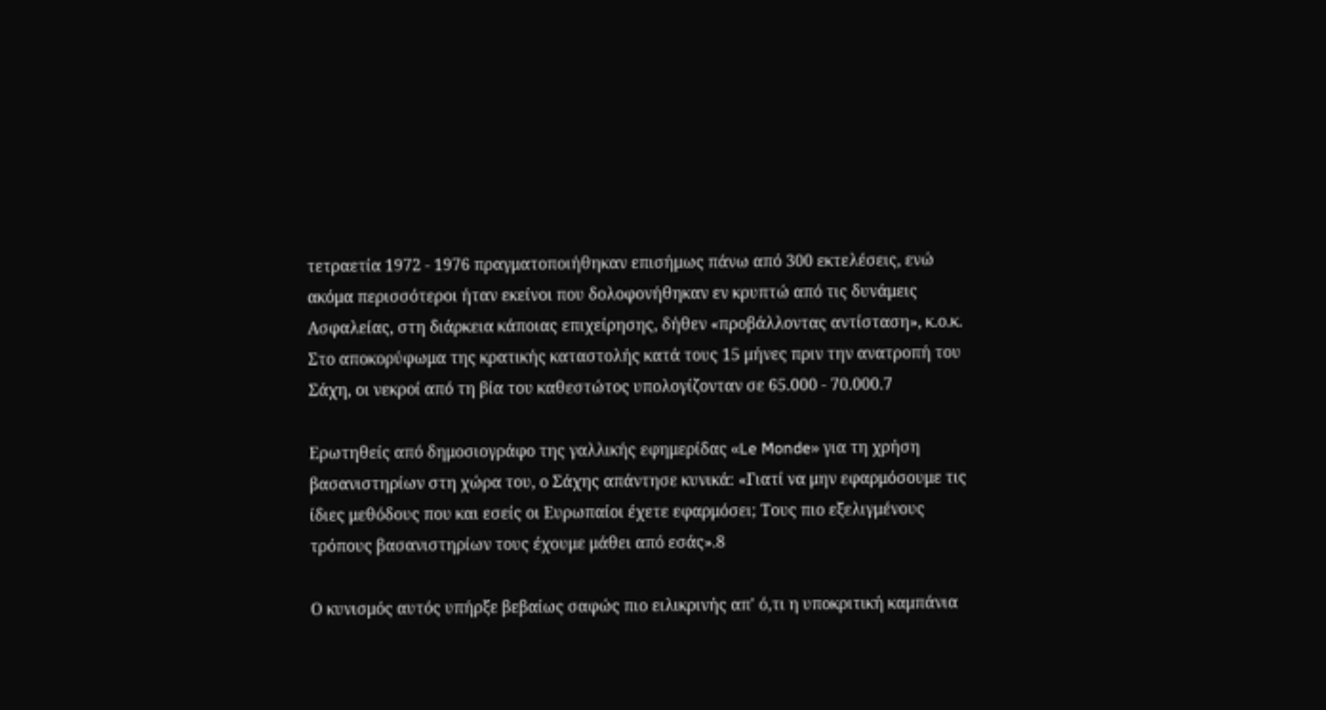τετραετία 1972 - 1976 πραγματοποιήθηκαν επισήμως πάνω από 300 εκτελέσεις, ενώ ακόμα περισσότεροι ήταν εκείνοι που δολοφονήθηκαν εν κρυπτώ από τις δυνάμεις Ασφαλείας, στη διάρκεια κάποιας επιχείρησης, δήθεν «προβάλλοντας αντίσταση», κ.ο.κ. Στο αποκορύφωμα της κρατικής καταστολής κατά τους 15 μήνες πριν την ανατροπή του Σάχη, οι νεκροί από τη βία του καθεστώτος υπολογίζονταν σε 65.000 - 70.000.7

Ερωτηθείς από δημοσιογράφο της γαλλικής εφημερίδας «Le Monde» για τη χρήση βασανιστηρίων στη χώρα του, ο Σάχης απάντησε κυνικά: «Γιατί να μην εφαρμόσουμε τις ίδιες μεθόδους που και εσείς οι Ευρωπαίοι έχετε εφαρμόσει; Τους πιο εξελιγμένους τρόπους βασανιστηρίων τους έχουμε μάθει από εσάς».8

Ο κυνισμός αυτός υπήρξε βεβαίως σαφώς πιο ειλικρινής απ' ό,τι η υποκριτική καμπάνια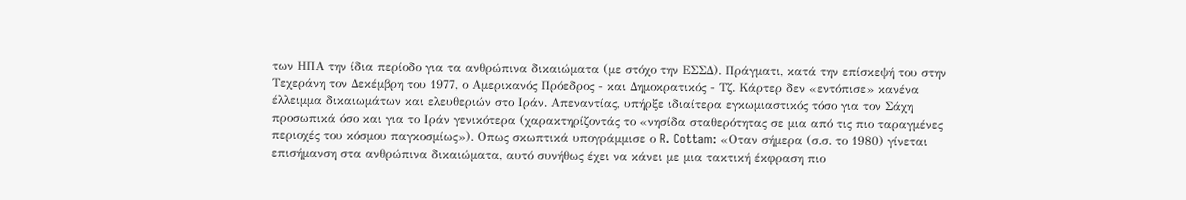των ΗΠΑ την ίδια περίοδο για τα ανθρώπινα δικαιώματα (με στόχο την ΕΣΣΔ). Πράγματι, κατά την επίσκεψή του στην Τεχεράνη τον Δεκέμβρη του 1977, ο Αμερικανός Πρόεδρος - και Δημοκρατικός - Τζ. Κάρτερ δεν «εντόπισε» κανένα έλλειμμα δικαιωμάτων και ελευθεριών στο Ιράν. Απεναντίας, υπήρξε ιδιαίτερα εγκωμιαστικός τόσο για τον Σάχη προσωπικά όσο και για το Ιράν γενικότερα (χαρακτηρίζοντάς το «νησίδα σταθερότητας σε μια από τις πιο ταραγμένες περιοχές του κόσμου παγκοσμίως»). Οπως σκωπτικά υπογράμμισε ο R. Cottam: «Οταν σήμερα (σ.σ. το 1980) γίνεται επισήμανση στα ανθρώπινα δικαιώματα, αυτό συνήθως έχει να κάνει με μια τακτική έκφραση πιο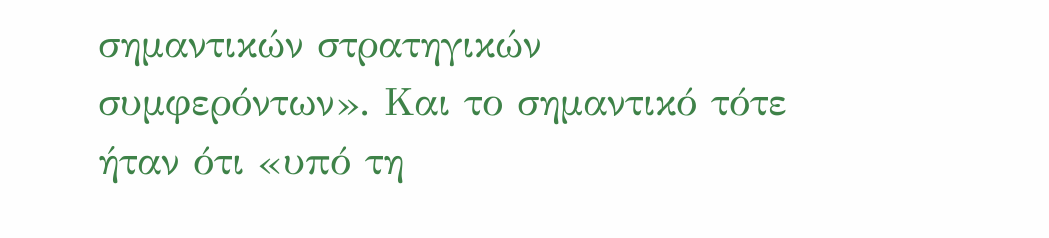σημαντικών στρατηγικών συμφερόντων». Και το σημαντικό τότε ήταν ότι «υπό τη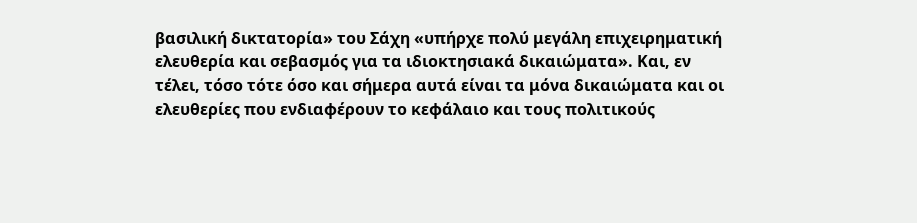βασιλική δικτατορία» του Σάχη «υπήρχε πολύ μεγάλη επιχειρηματική ελευθερία και σεβασμός για τα ιδιοκτησιακά δικαιώματα». Και, εν τέλει, τόσο τότε όσο και σήμερα αυτά είναι τα μόνα δικαιώματα και οι ελευθερίες που ενδιαφέρουν το κεφάλαιο και τους πολιτικούς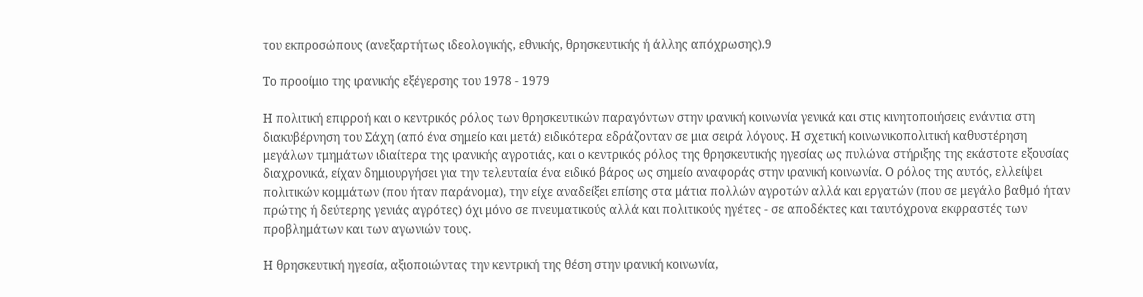του εκπροσώπους (ανεξαρτήτως ιδεολογικής, εθνικής, θρησκευτικής ή άλλης απόχρωσης).9

Το προοίμιο της ιρανικής εξέγερσης του 1978 - 1979

Η πολιτική επιρροή και ο κεντρικός ρόλος των θρησκευτικών παραγόντων στην ιρανική κοινωνία γενικά και στις κινητοποιήσεις ενάντια στη διακυβέρνηση του Σάχη (από ένα σημείο και μετά) ειδικότερα εδράζονταν σε μια σειρά λόγους. Η σχετική κοινωνικοπολιτική καθυστέρηση μεγάλων τμημάτων ιδιαίτερα της ιρανικής αγροτιάς, και ο κεντρικός ρόλος της θρησκευτικής ηγεσίας ως πυλώνα στήριξης της εκάστοτε εξουσίας διαχρονικά, είχαν δημιουργήσει για την τελευταία ένα ειδικό βάρος ως σημείο αναφοράς στην ιρανική κοινωνία. Ο ρόλος της αυτός, ελλείψει πολιτικών κομμάτων (που ήταν παράνομα), την είχε αναδείξει επίσης στα μάτια πολλών αγροτών αλλά και εργατών (που σε μεγάλο βαθμό ήταν πρώτης ή δεύτερης γενιάς αγρότες) όχι μόνο σε πνευματικούς αλλά και πολιτικούς ηγέτες - σε αποδέκτες και ταυτόχρονα εκφραστές των προβλημάτων και των αγωνιών τους.

Η θρησκευτική ηγεσία, αξιοποιώντας την κεντρική της θέση στην ιρανική κοινωνία,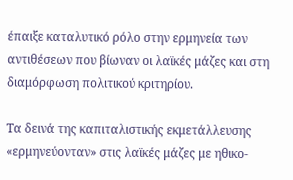έπαιξε καταλυτικό ρόλο στην ερμηνεία των αντιθέσεων που βίωναν οι λαϊκές μάζες και στη διαμόρφωση πολιτικού κριτηρίου.

Τα δεινά της καπιταλιστικής εκμετάλλευσης «ερμηνεύονταν» στις λαϊκές μάζες με ηθικο-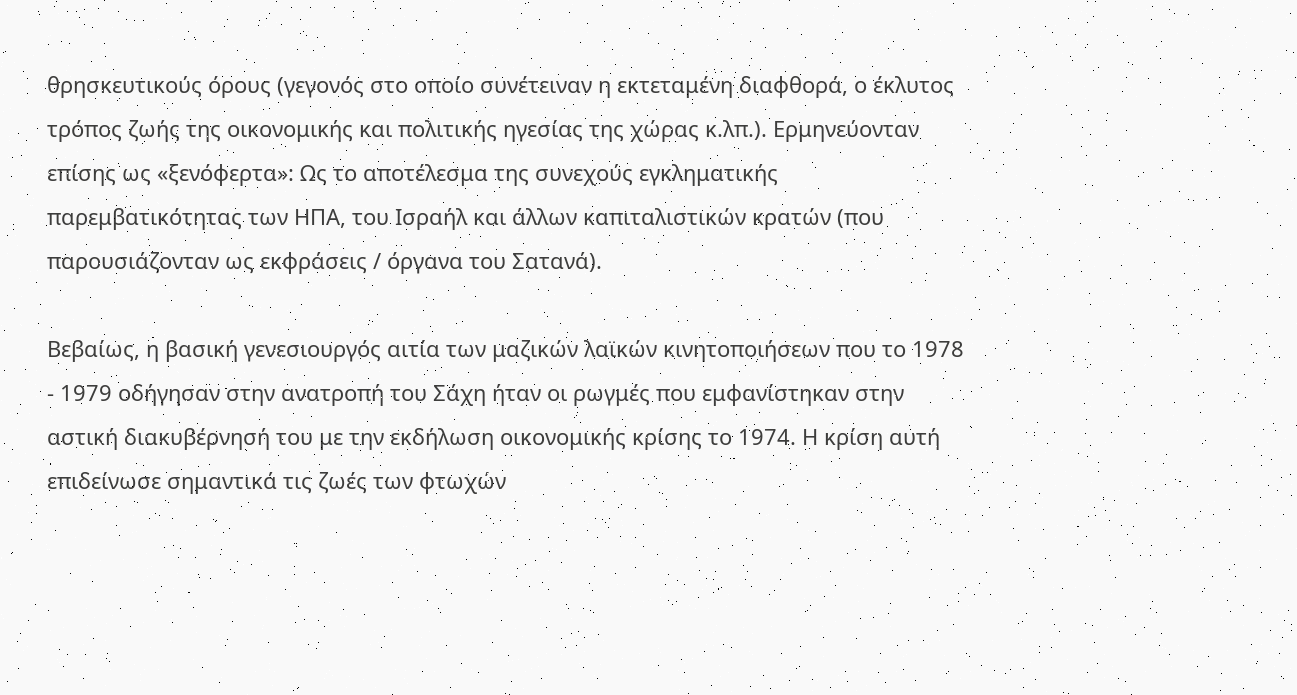θρησκευτικούς όρους (γεγονός στο οποίο συνέτειναν η εκτεταμένη διαφθορά, ο έκλυτος τρόπος ζωής της οικονομικής και πολιτικής ηγεσίας της χώρας κ.λπ.). Ερμηνεύονταν επίσης ως «ξενόφερτα»: Ως το αποτέλεσμα της συνεχούς εγκληματικής παρεμβατικότητας των ΗΠΑ, του Ισραήλ και άλλων καπιταλιστικών κρατών (που παρουσιάζονταν ως εκφράσεις / όργανα του Σατανά).

Βεβαίως, η βασική γενεσιουργός αιτία των μαζικών λαϊκών κινητοποιήσεων που το 1978 - 1979 οδήγησαν στην ανατροπή του Σάχη ήταν οι ρωγμές που εμφανίστηκαν στην αστική διακυβέρνησή του με την εκδήλωση οικονομικής κρίσης το 1974. Η κρίση αυτή επιδείνωσε σημαντικά τις ζωές των φτωχών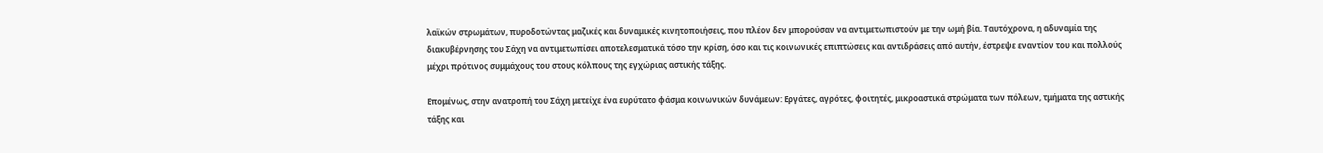λαϊκών στρωμάτων, πυροδοτώντας μαζικές και δυναμικές κινητοποιήσεις, που πλέον δεν μπορούσαν να αντιμετωπιστούν με την ωμή βία. Ταυτόχρονα, η αδυναμία της διακυβέρνησης του Σάχη να αντιμετωπίσει αποτελεσματικά τόσο την κρίση, όσο και τις κοινωνικές επιπτώσεις και αντιδράσεις από αυτήν, έστρεψε εναντίον του και πολλούς μέχρι πρότινος συμμάχους του στους κόλπους της εγχώριας αστικής τάξης.

Επομένως, στην ανατροπή του Σάχη μετείχε ένα ευρύτατο φάσμα κοινωνικών δυνάμεων: Εργάτες, αγρότες, φοιτητές, μικροαστικά στρώματα των πόλεων, τμήματα της αστικής τάξης και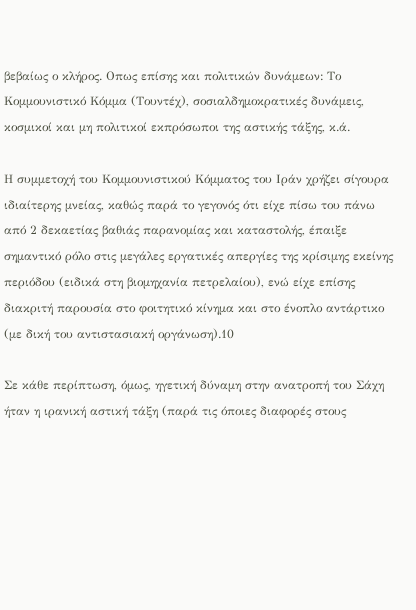βεβαίως ο κλήρος. Οπως επίσης και πολιτικών δυνάμεων: Το Κομμουνιστικό Κόμμα (Τουντέχ), σοσιαλδημοκρατικές δυνάμεις, κοσμικοί και μη πολιτικοί εκπρόσωποι της αστικής τάξης, κ.ά.

Η συμμετοχή του Κομμουνιστικού Κόμματος του Ιράν χρήζει σίγουρα ιδιαίτερης μνείας, καθώς παρά το γεγονός ότι είχε πίσω του πάνω από 2 δεκαετίας βαθιάς παρανομίας και καταστολής, έπαιξε σημαντικό ρόλο στις μεγάλες εργατικές απεργίες της κρίσιμης εκείνης περιόδου (ειδικά στη βιομηχανία πετρελαίου), ενώ είχε επίσης διακριτή παρουσία στο φοιτητικό κίνημα και στο ένοπλο αντάρτικο (με δική του αντιστασιακή οργάνωση).10

Σε κάθε περίπτωση, όμως, ηγετική δύναμη στην ανατροπή του Σάχη ήταν η ιρανική αστική τάξη (παρά τις όποιες διαφορές στους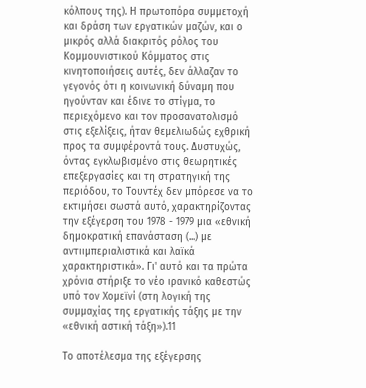κόλπους της). Η πρωτοπόρα συμμετοχή και δράση των εργατικών μαζών, και ο μικρός αλλά διακριτός ρόλος του Κομμουνιστικού Κόμματος στις κινητοποιήσεις αυτές, δεν άλλαζαν το γεγονός ότι η κοινωνική δύναμη που ηγούνταν και έδινε το στίγμα, το περιεχόμενο και τον προσανατολισμό στις εξελίξεις, ήταν θεμελιωδώς εχθρική προς τα συμφέροντά τους. Δυστυχώς, όντας εγκλωβισμένο στις θεωρητικές επεξεργασίες και τη στρατηγική της περιόδου, το Τουντέχ δεν μπόρεσε να το εκτιμήσει σωστά αυτό, χαρακτηρίζοντας την εξέγερση του 1978 - 1979 μια «εθνική δημοκρατική επανάσταση (...) με αντιιμπεριαλιστικά και λαϊκά χαρακτηριστικά». Γι' αυτό και τα πρώτα χρόνια στήριξε το νέο ιρανικό καθεστώς υπό τον Χομεϊνί (στη λογική της συμμαχίας της εργατικής τάξης με την «εθνική αστική τάξη»).11

Το αποτέλεσμα της εξέγερσης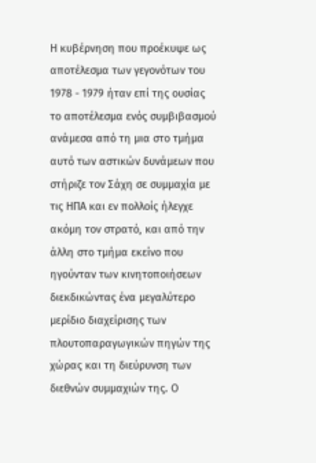Η κυβέρνηση που προέκυψε ως αποτέλεσμα των γεγονότων του 1978 - 1979 ήταν επί της ουσίας το αποτέλεσμα ενός συμβιβασμού ανάμεσα από τη μια στο τμήμα αυτό των αστικών δυνάμεων που στήριζε τον Σάχη σε συμμαχία με τις ΗΠΑ και εν πολλοίς ήλεγχε ακόμη τον στρατό, και από την άλλη στο τμήμα εκείνο που ηγούνταν των κινητοποιήσεων διεκδικώντας ένα μεγαλύτερο μερίδιο διαχείρισης των πλουτοπαραγωγικών πηγών της χώρας και τη διεύρυνση των διεθνών συμμαχιών της. Ο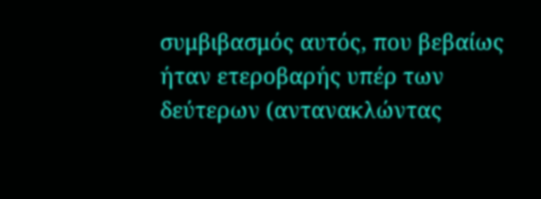συμβιβασμός αυτός, που βεβαίως ήταν ετεροβαρής υπέρ των δεύτερων (αντανακλώντας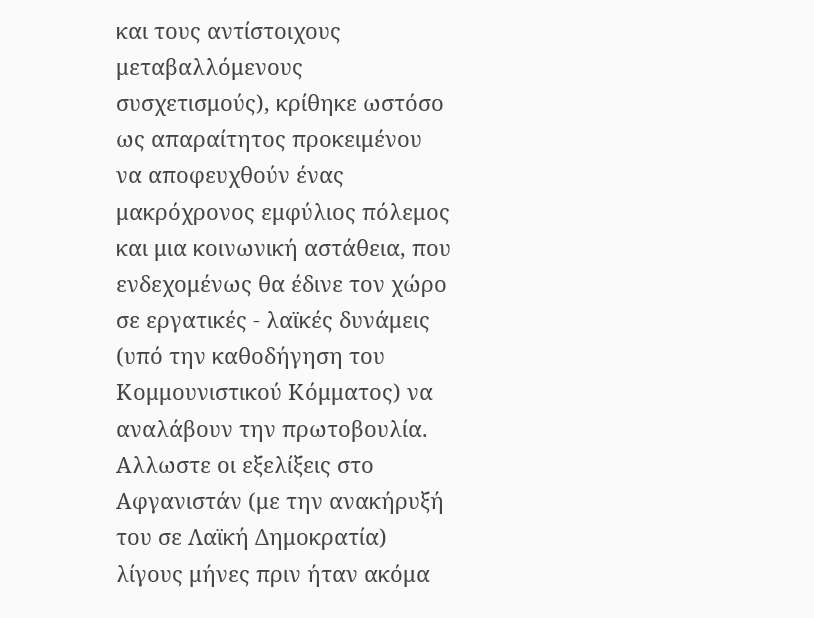και τους αντίστοιχους μεταβαλλόμενους συσχετισμούς), κρίθηκε ωστόσο ως απαραίτητος προκειμένου να αποφευχθούν ένας μακρόχρονος εμφύλιος πόλεμος και μια κοινωνική αστάθεια, που ενδεχομένως θα έδινε τον χώρο σε εργατικές - λαϊκές δυνάμεις (υπό την καθοδήγηση του Κομμουνιστικού Κόμματος) να αναλάβουν την πρωτοβουλία. Αλλωστε οι εξελίξεις στο Αφγανιστάν (με την ανακήρυξή του σε Λαϊκή Δημοκρατία) λίγους μήνες πριν ήταν ακόμα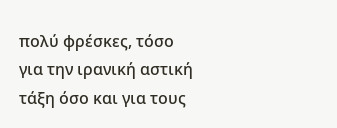πολύ φρέσκες, τόσο για την ιρανική αστική τάξη όσο και για τους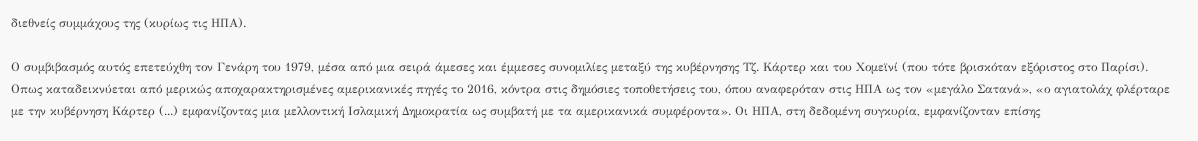διεθνείς συμμάχους της (κυρίως τις ΗΠΑ).

Ο συμβιβασμός αυτός επετεύχθη τον Γενάρη του 1979, μέσα από μια σειρά άμεσες και έμμεσες συνομιλίες μεταξύ της κυβέρνησης Τζ. Κάρτερ και του Χομεϊνί (που τότε βρισκόταν εξόριστος στο Παρίσι). Οπως καταδεικνύεται από μερικώς αποχαρακτηρισμένες αμερικανικές πηγές το 2016, κόντρα στις δημόσιες τοποθετήσεις του, όπου αναφερόταν στις ΗΠΑ ως τον «μεγάλο Σατανά», «ο αγιατολάχ φλέρταρε με την κυβέρνηση Κάρτερ (...) εμφανίζοντας μια μελλοντική Ισλαμική Δημοκρατία ως συμβατή με τα αμερικανικά συμφέροντα». Οι ΗΠΑ, στη δεδομένη συγκυρία, εμφανίζονταν επίσης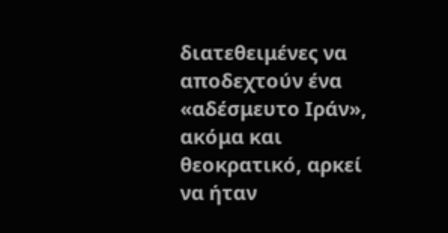διατεθειμένες να αποδεχτούν ένα «αδέσμευτο Ιράν», ακόμα και θεοκρατικό, αρκεί να ήταν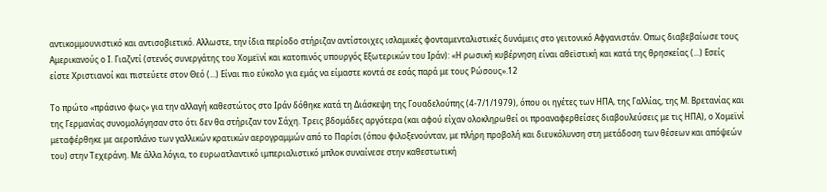αντικομμουνιστικό και αντισοβιετικό. Αλλωστε, την ίδια περίοδο στήριζαν αντίστοιχες ισλαμικές φονταμενταλιστικές δυνάμεις στο γειτονικό Αφγανιστάν. Οπως διαβεβαίωσε τους Αμερικανούς ο Ι. Γιαζντί (στενός συνεργάτης του Χομεϊνί και κατοπινός υπουργός Εξωτερικών του Ιράν): «Η ρωσική κυβέρνηση είναι αθεϊστική και κατά της θρησκείας (...) Εσείς είστε Χριστιανοί και πιστεύετε στον Θεό (...) Είναι πιο εύκολο για εμάς να είμαστε κοντά σε εσάς παρά με τους Ρώσους».12

Το πρώτο «πράσινο φως» για την αλλαγή καθεστώτος στο Ιράν δόθηκε κατά τη Διάσκεψη της Γουαδελούπης (4-7/1/1979), όπου οι ηγέτες των ΗΠΑ, της Γαλλίας, της Μ. Βρετανίας και της Γερμανίας συνομολόγησαν στο ότι δεν θα στήριζαν τον Σάχη. Τρεις βδομάδες αργότερα (και αφού είχαν ολοκληρωθεί οι προαναφερθείσες διαβουλεύσεις με τις ΗΠΑ), ο Χομεϊνί μεταφέρθηκε με αεροπλάνο των γαλλικών κρατικών αερογραμμών από το Παρίσι (όπου φιλοξενούνταν, με πλήρη προβολή και διευκόλυνση στη μετάδοση των θέσεων και απόψεών του) στην Τεχεράνη. Με άλλα λόγια, το ευρωατλαντικό ιμπεριαλιστικό μπλοκ συναίνεσε στην καθεστωτική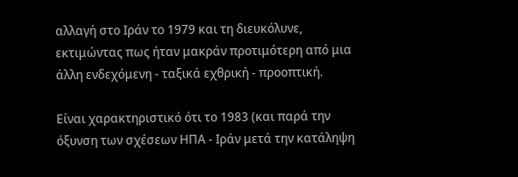αλλαγή στο Ιράν το 1979 και τη διευκόλυνε, εκτιμώντας πως ήταν μακράν προτιμότερη από μια άλλη ενδεχόμενη - ταξικά εχθρική - προοπτική.

Είναι χαρακτηριστικό ότι το 1983 (και παρά την όξυνση των σχέσεων ΗΠΑ - Ιράν μετά την κατάληψη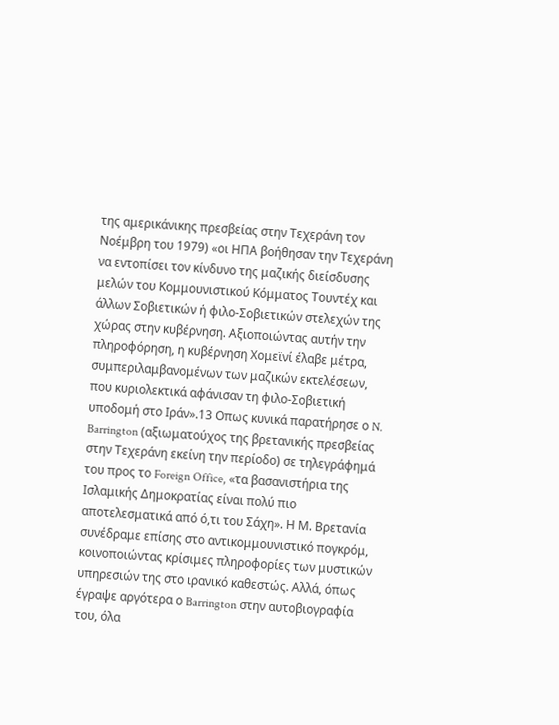της αμερικάνικης πρεσβείας στην Τεχεράνη τον Νοέμβρη του 1979) «οι ΗΠΑ βοήθησαν την Τεχεράνη να εντοπίσει τον κίνδυνο της μαζικής διείσδυσης μελών του Κομμουνιστικού Κόμματος Τουντέχ και άλλων Σοβιετικών ή φιλο-Σοβιετικών στελεχών της χώρας στην κυβέρνηση. Αξιοποιώντας αυτήν την πληροφόρηση, η κυβέρνηση Χομεϊνί έλαβε μέτρα, συμπεριλαμβανομένων των μαζικών εκτελέσεων, που κυριολεκτικά αφάνισαν τη φιλο-Σοβιετική υποδομή στο Ιράν».13 Οπως κυνικά παρατήρησε ο N. Barrington (αξιωματούχος της βρετανικής πρεσβείας στην Τεχεράνη εκείνη την περίοδο) σε τηλεγράφημά του προς το Foreign Office, «τα βασανιστήρια της Ισλαμικής Δημοκρατίας είναι πολύ πιο αποτελεσματικά από ό,τι του Σάχη». Η Μ. Βρετανία συνέδραμε επίσης στο αντικομμουνιστικό πογκρόμ, κοινοποιώντας κρίσιμες πληροφορίες των μυστικών υπηρεσιών της στο ιρανικό καθεστώς. Αλλά, όπως έγραψε αργότερα ο Barrington στην αυτοβιογραφία του, όλα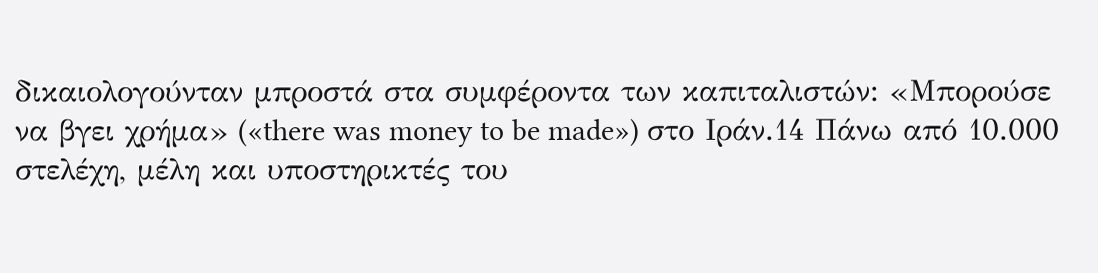δικαιολογούνταν μπροστά στα συμφέροντα των καπιταλιστών: «Μπορούσε να βγει χρήμα» («there was money to be made») στο Ιράν.14 Πάνω από 10.000 στελέχη, μέλη και υποστηρικτές του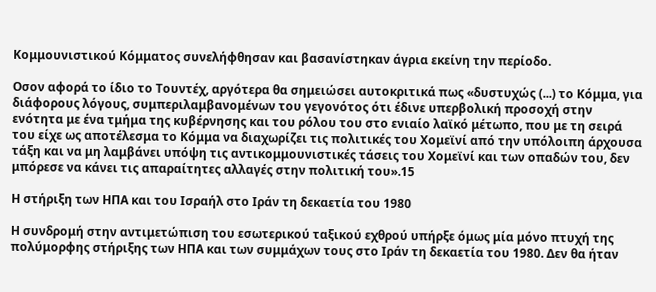Κομμουνιστικού Κόμματος συνελήφθησαν και βασανίστηκαν άγρια εκείνη την περίοδο.

Οσον αφορά το ίδιο το Τουντέχ, αργότερα θα σημειώσει αυτοκριτικά πως «δυστυχώς (...) το Κόμμα, για διάφορους λόγους, συμπεριλαμβανομένων του γεγονότος ότι έδινε υπερβολική προσοχή στην ενότητα με ένα τμήμα της κυβέρνησης και του ρόλου του στο ενιαίο λαϊκό μέτωπο, που με τη σειρά του είχε ως αποτέλεσμα το Κόμμα να διαχωρίζει τις πολιτικές του Χομεϊνί από την υπόλοιπη άρχουσα τάξη και να μη λαμβάνει υπόψη τις αντικομμουνιστικές τάσεις του Χομεϊνί και των οπαδών του, δεν μπόρεσε να κάνει τις απαραίτητες αλλαγές στην πολιτική του».15

Η στήριξη των ΗΠΑ και του Ισραήλ στο Ιράν τη δεκαετία του 1980

Η συνδρομή στην αντιμετώπιση του εσωτερικού ταξικού εχθρού υπήρξε όμως μία μόνο πτυχή της πολύμορφης στήριξης των ΗΠΑ και των συμμάχων τους στο Ιράν τη δεκαετία του 1980. Δεν θα ήταν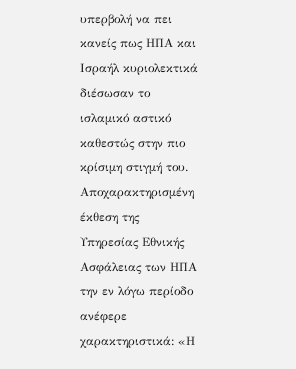υπερβολή να πει κανείς πως ΗΠΑ και Ισραήλ κυριολεκτικά διέσωσαν το ισλαμικό αστικό καθεστώς στην πιο κρίσιμη στιγμή του. Αποχαρακτηρισμένη έκθεση της Υπηρεσίας Εθνικής Ασφάλειας των ΗΠΑ την εν λόγω περίοδο ανέφερε χαρακτηριστικά: «Η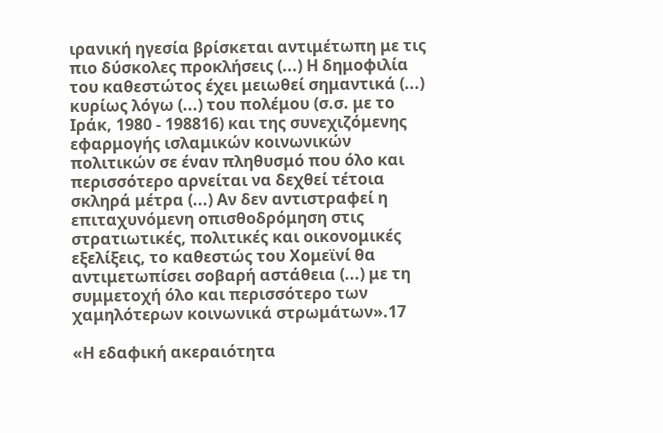ιρανική ηγεσία βρίσκεται αντιμέτωπη με τις πιο δύσκολες προκλήσεις (...) Η δημοφιλία του καθεστώτος έχει μειωθεί σημαντικά (...) κυρίως λόγω (...) του πολέμου (σ.σ. με το Ιράκ, 1980 - 198816) και της συνεχιζόμενης εφαρμογής ισλαμικών κοινωνικών πολιτικών σε έναν πληθυσμό που όλο και περισσότερο αρνείται να δεχθεί τέτοια σκληρά μέτρα (...) Αν δεν αντιστραφεί η επιταχυνόμενη οπισθοδρόμηση στις στρατιωτικές, πολιτικές και οικονομικές εξελίξεις, το καθεστώς του Χομεϊνί θα αντιμετωπίσει σοβαρή αστάθεια (...) με τη συμμετοχή όλο και περισσότερο των χαμηλότερων κοινωνικά στρωμάτων».17

«Η εδαφική ακεραιότητα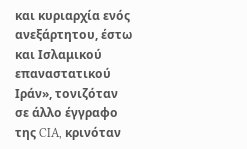και κυριαρχία ενός ανεξάρτητου, έστω και Ισλαμικού επαναστατικού Ιράν», τονιζόταν σε άλλο έγγραφο της CIA, κρινόταν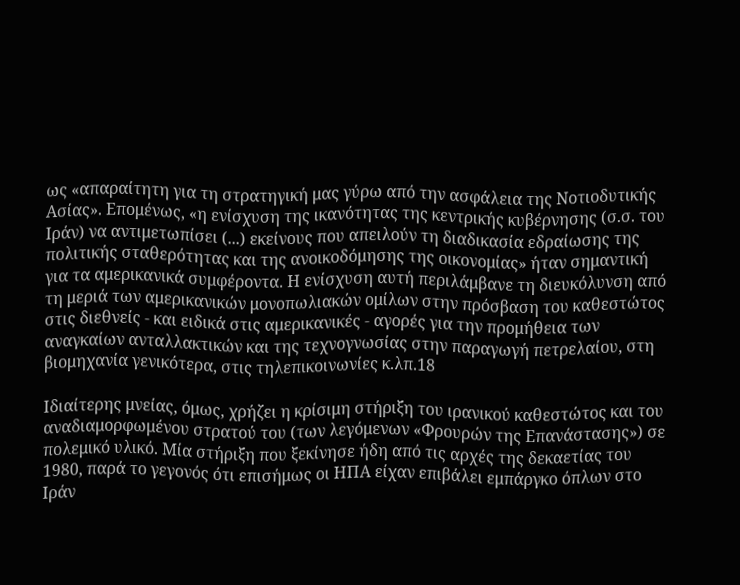ως «απαραίτητη για τη στρατηγική μας γύρω από την ασφάλεια της Νοτιοδυτικής Ασίας». Επομένως, «η ενίσχυση της ικανότητας της κεντρικής κυβέρνησης (σ.σ. του Ιράν) να αντιμετωπίσει (...) εκείνους που απειλούν τη διαδικασία εδραίωσης της πολιτικής σταθερότητας και της ανοικοδόμησης της οικονομίας» ήταν σημαντική για τα αμερικανικά συμφέροντα. Η ενίσχυση αυτή περιλάμβανε τη διευκόλυνση από τη μεριά των αμερικανικών μονοπωλιακών ομίλων στην πρόσβαση του καθεστώτος στις διεθνείς - και ειδικά στις αμερικανικές - αγορές για την προμήθεια των αναγκαίων ανταλλακτικών και της τεχνογνωσίας στην παραγωγή πετρελαίου, στη βιομηχανία γενικότερα, στις τηλεπικοινωνίες κ.λπ.18

Ιδιαίτερης μνείας, όμως, χρήζει η κρίσιμη στήριξη του ιρανικού καθεστώτος και του αναδιαμορφωμένου στρατού του (των λεγόμενων «Φρουρών της Επανάστασης») σε πολεμικό υλικό. Μία στήριξη που ξεκίνησε ήδη από τις αρχές της δεκαετίας του 1980, παρά το γεγονός ότι επισήμως οι ΗΠΑ είχαν επιβάλει εμπάργκο όπλων στο Ιράν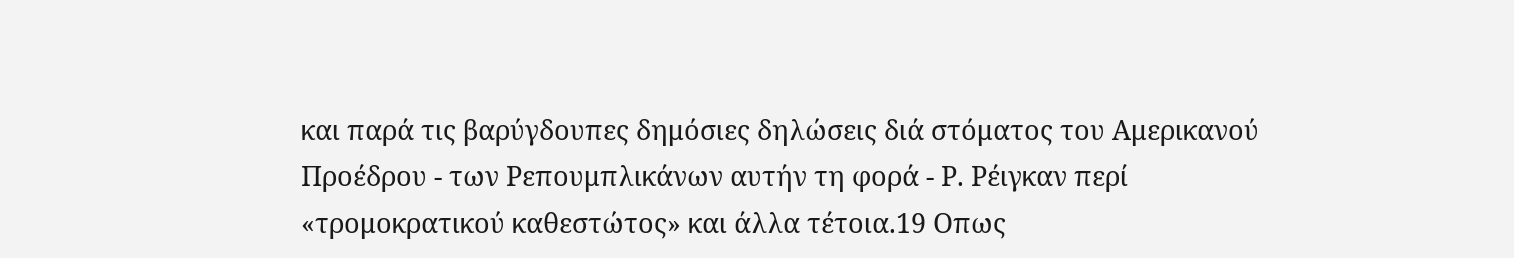και παρά τις βαρύγδουπες δημόσιες δηλώσεις διά στόματος του Αμερικανού Προέδρου - των Ρεπουμπλικάνων αυτήν τη φορά - Ρ. Ρέιγκαν περί «τρομοκρατικού καθεστώτος» και άλλα τέτοια.19 Οπως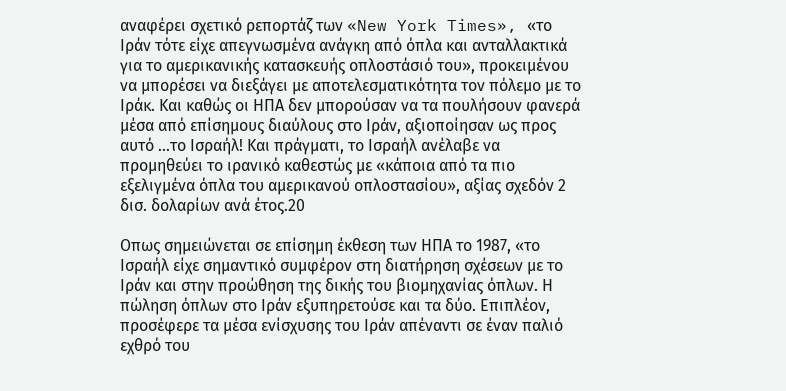αναφέρει σχετικό ρεπορτάζ των «New York Times», «το Ιράν τότε είχε απεγνωσμένα ανάγκη από όπλα και ανταλλακτικά για το αμερικανικής κατασκευής οπλοστάσιό του», προκειμένου να μπορέσει να διεξάγει με αποτελεσματικότητα τον πόλεμο με το Ιράκ. Και καθώς οι ΗΠΑ δεν μπορούσαν να τα πουλήσουν φανερά μέσα από επίσημους διαύλους στο Ιράν, αξιοποίησαν ως προς αυτό ...το Ισραήλ! Και πράγματι, το Ισραήλ ανέλαβε να προμηθεύει το ιρανικό καθεστώς με «κάποια από τα πιο εξελιγμένα όπλα του αμερικανού οπλοστασίου», αξίας σχεδόν 2 δισ. δολαρίων ανά έτος.20

Οπως σημειώνεται σε επίσημη έκθεση των ΗΠΑ το 1987, «το Ισραήλ είχε σημαντικό συμφέρον στη διατήρηση σχέσεων με το Ιράν και στην προώθηση της δικής του βιομηχανίας όπλων. Η πώληση όπλων στο Ιράν εξυπηρετούσε και τα δύο. Επιπλέον, προσέφερε τα μέσα ενίσχυσης του Ιράν απέναντι σε έναν παλιό εχθρό του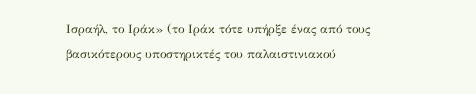Ισραήλ, το Ιράκ» (το Ιράκ τότε υπήρξε ένας από τους βασικότερους υποστηρικτές του παλαιστινιακού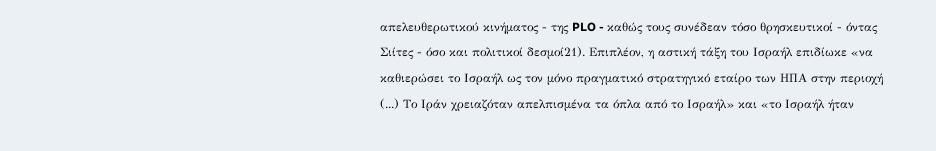απελευθερωτικού κινήματος - της PLO - καθώς τους συνέδεαν τόσο θρησκευτικοί - όντας Σιίτες - όσο και πολιτικοί δεσμοί21). Επιπλέον, η αστική τάξη του Ισραήλ επιδίωκε «να καθιερώσει το Ισραήλ ως τον μόνο πραγματικό στρατηγικό εταίρο των ΗΠΑ στην περιοχή (...) Το Ιράν χρειαζόταν απελπισμένα τα όπλα από το Ισραήλ» και «το Ισραήλ ήταν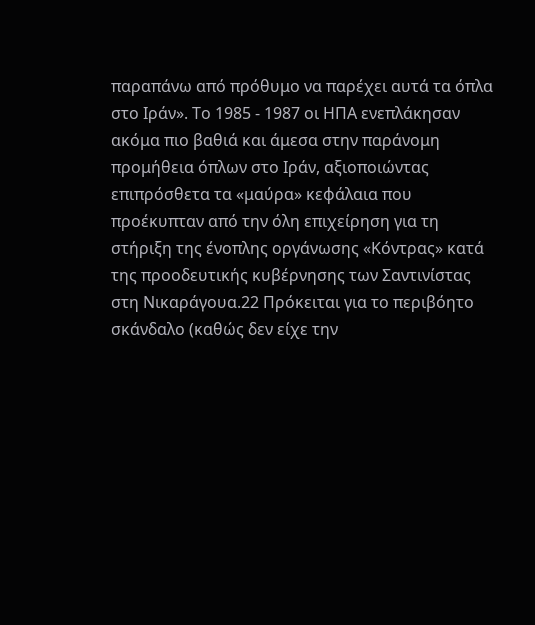παραπάνω από πρόθυμο να παρέχει αυτά τα όπλα στο Ιράν». Το 1985 - 1987 οι ΗΠΑ ενεπλάκησαν ακόμα πιο βαθιά και άμεσα στην παράνομη προμήθεια όπλων στο Ιράν, αξιοποιώντας επιπρόσθετα τα «μαύρα» κεφάλαια που προέκυπταν από την όλη επιχείρηση για τη στήριξη της ένοπλης οργάνωσης «Κόντρας» κατά της προοδευτικής κυβέρνησης των Σαντινίστας στη Νικαράγουα.22 Πρόκειται για το περιβόητο σκάνδαλο (καθώς δεν είχε την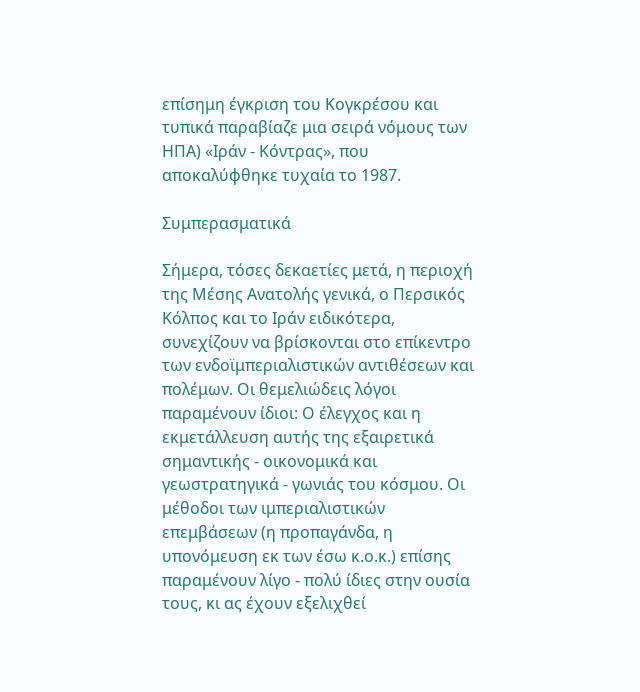επίσημη έγκριση του Κογκρέσου και τυπικά παραβίαζε μια σειρά νόμους των ΗΠΑ) «Ιράν - Κόντρας», που αποκαλύφθηκε τυχαία το 1987.

Συμπερασματικά

Σήμερα, τόσες δεκαετίες μετά, η περιοχή της Μέσης Ανατολής γενικά, ο Περσικός Κόλπος και το Ιράν ειδικότερα, συνεχίζουν να βρίσκονται στο επίκεντρο των ενδοϊμπεριαλιστικών αντιθέσεων και πολέμων. Οι θεμελιώδεις λόγοι παραμένουν ίδιοι: Ο έλεγχος και η εκμετάλλευση αυτής της εξαιρετικά σημαντικής - οικονομικά και γεωστρατηγικά - γωνιάς του κόσμου. Οι μέθοδοι των ιμπεριαλιστικών επεμβάσεων (η προπαγάνδα, η υπονόμευση εκ των έσω κ.ο.κ.) επίσης παραμένουν λίγο - πολύ ίδιες στην ουσία τους, κι ας έχουν εξελιχθεί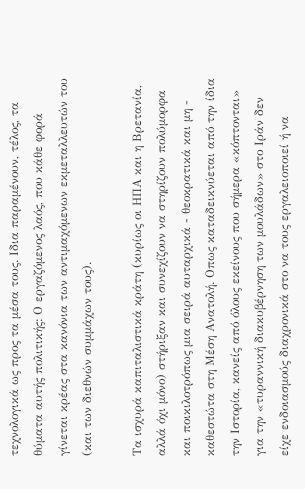τεχνολογικά ως προς τα μέσα τους. Ιδια παραμένουν, τέλος, τα θύματα αυτής πολιτικής: Ο εργαζόμενος λαός, που κάθε φορά γίνεται κρέας στα κανόνια των αντιμαχόμενων εκμεταλλευτών του (και των διεθνών συμμάχων τους).

Τα ισχυρά καπιταλιστικά κράτη (κυρίως οι ΗΠΑ και η Βρετανία, αλλά όχι μόνο) στήριξαν και συνεχίζουν να στηρίζουν πολύμορφα και ποικιλοτρόπως μια σειρά αυταρχικά - θεοκρατικά και μη - καθεστώτα στη Μέση Ανατολή. Οπως καταδεικνύεται από την ίδια την Ιστορία, κανείς από όλους εκείνους που σήμερα «κόπτονται» για την «τυραννική διακυβέρνηση των μουλάδων» στο Ιράν δεν είχε ενδοιασμούς διαχρονικά στο να τους εργαλειοποιεί ή να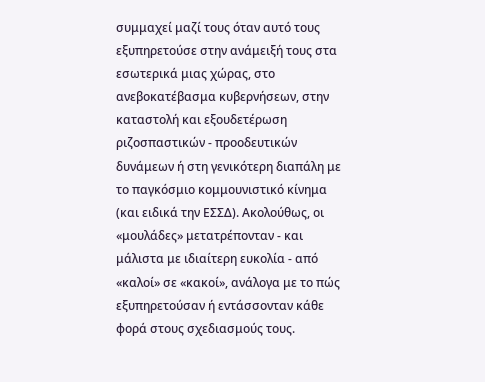συμμαχεί μαζί τους όταν αυτό τους εξυπηρετούσε στην ανάμειξή τους στα εσωτερικά μιας χώρας, στο ανεβοκατέβασμα κυβερνήσεων, στην καταστολή και εξουδετέρωση ριζοσπαστικών - προοδευτικών δυνάμεων ή στη γενικότερη διαπάλη με το παγκόσμιο κομμουνιστικό κίνημα (και ειδικά την ΕΣΣΔ). Ακολούθως, οι «μουλάδες» μετατρέπονταν - και μάλιστα με ιδιαίτερη ευκολία - από «καλοί» σε «κακοί», ανάλογα με το πώς εξυπηρετούσαν ή εντάσσονταν κάθε φορά στους σχεδιασμούς τους.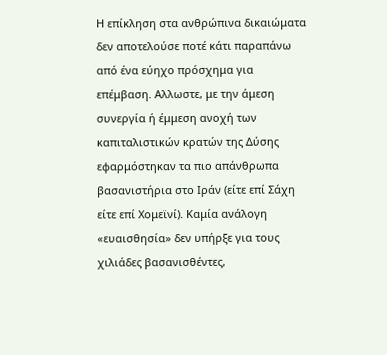Η επίκληση στα ανθρώπινα δικαιώματα δεν αποτελούσε ποτέ κάτι παραπάνω από ένα εύηχο πρόσχημα για επέμβαση. Αλλωστε, με την άμεση συνεργία ή έμμεση ανοχή των καπιταλιστικών κρατών της Δύσης εφαρμόστηκαν τα πιο απάνθρωπα βασανιστήρια στο Ιράν (είτε επί Σάχη είτε επί Χομεϊνί). Καμία ανάλογη «ευαισθησία» δεν υπήρξε για τους χιλιάδες βασανισθέντες,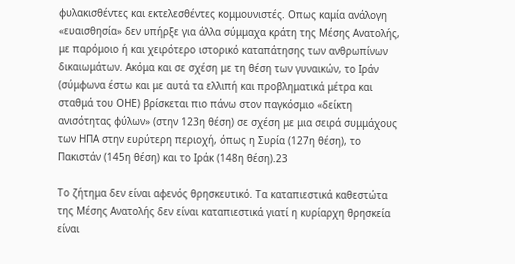φυλακισθέντες και εκτελεσθέντες κομμουνιστές. Οπως καμία ανάλογη «ευαισθησία» δεν υπήρξε για άλλα σύμμαχα κράτη της Μέσης Ανατολής, με παρόμοιο ή και χειρότερο ιστορικό καταπάτησης των ανθρωπίνων δικαιωμάτων. Ακόμα και σε σχέση με τη θέση των γυναικών, το Ιράν (σύμφωνα έστω και με αυτά τα ελλιπή και προβληματικά μέτρα και σταθμά του ΟΗΕ) βρίσκεται πιο πάνω στον παγκόσμιο «δείκτη ανισότητας φύλων» (στην 123η θέση) σε σχέση με μια σειρά συμμάχους των ΗΠΑ στην ευρύτερη περιοχή, όπως η Συρία (127η θέση), το Πακιστάν (145η θέση) και το Ιράκ (148η θέση).23

Το ζήτημα δεν είναι αφενός θρησκευτικό. Τα καταπιεστικά καθεστώτα της Μέσης Ανατολής δεν είναι καταπιεστικά γιατί η κυρίαρχη θρησκεία είναι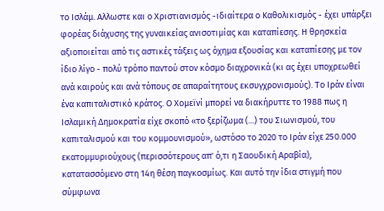το Ισλάμ. Αλλωστε και ο Χριστιανισμός -ιδιαίτερα ο Καθολικισμός - έχει υπάρξει φορέας διάχυσης της γυναικείας ανισοτιμίας και καταπίεσης. Η θρησκεία αξιοποιείται από τις αστικές τάξεις ως όχημα εξουσίας και καταπίεσης με τον ίδιο λίγο - πολύ τρόπο παντού στον κόσμο διαχρονικά (κι ας έχει υποχρεωθεί ανά καιρούς και ανά τόπους σε απαραίτητους εκσυγχρονισμούς). Το Ιράν είναι ένα καπιταλιστικό κράτος. Ο Χομεϊνί μπορεί να διακήρυττε το 1988 πως η Ισλαμική Δημοκρατία είχε σκοπό «το ξερίζωμα (...) του Σιωνισμού, του καπιταλισμού και του κομμουνισμού», ωστόσο το 2020 το Ιράν είχε 250.000 εκατομμυριούχους (περισσότερους απ' ό,τι η Σαουδική Αραβία), κατατασσόμενο στη 14η θέση παγκοσμίως. Και αυτό την ίδια στιγμή που σύμφωνα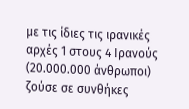με τις ίδιες τις ιρανικές αρχές 1 στους 4 Ιρανούς (20.000.000 άνθρωποι) ζούσε σε συνθήκες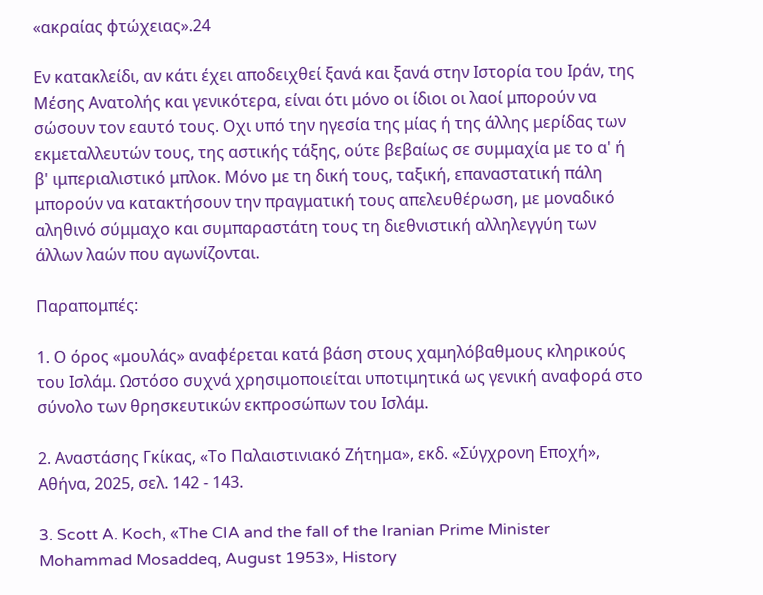«ακραίας φτώχειας».24

Εν κατακλείδι, αν κάτι έχει αποδειχθεί ξανά και ξανά στην Ιστορία του Ιράν, της Μέσης Ανατολής και γενικότερα, είναι ότι μόνο οι ίδιοι οι λαοί μπορούν να σώσουν τον εαυτό τους. Οχι υπό την ηγεσία της μίας ή της άλλης μερίδας των εκμεταλλευτών τους, της αστικής τάξης, ούτε βεβαίως σε συμμαχία με το α' ή β' ιμπεριαλιστικό μπλοκ. Μόνο με τη δική τους, ταξική, επαναστατική πάλη μπορούν να κατακτήσουν την πραγματική τους απελευθέρωση, με μοναδικό αληθινό σύμμαχο και συμπαραστάτη τους τη διεθνιστική αλληλεγγύη των άλλων λαών που αγωνίζονται.

Παραπομπές:

1. Ο όρος «μουλάς» αναφέρεται κατά βάση στους χαμηλόβαθμους κληρικούς του Ισλάμ. Ωστόσο συχνά χρησιμοποιείται υποτιμητικά ως γενική αναφορά στο σύνολο των θρησκευτικών εκπροσώπων του Ισλάμ.

2. Αναστάσης Γκίκας, «Το Παλαιστινιακό Ζήτημα», εκδ. «Σύγχρονη Εποχή», Αθήνα, 2025, σελ. 142 - 143.

3. Scott A. Koch, «The CIA and the fall of the Iranian Prime Minister Mohammad Mosaddeq, August 1953», History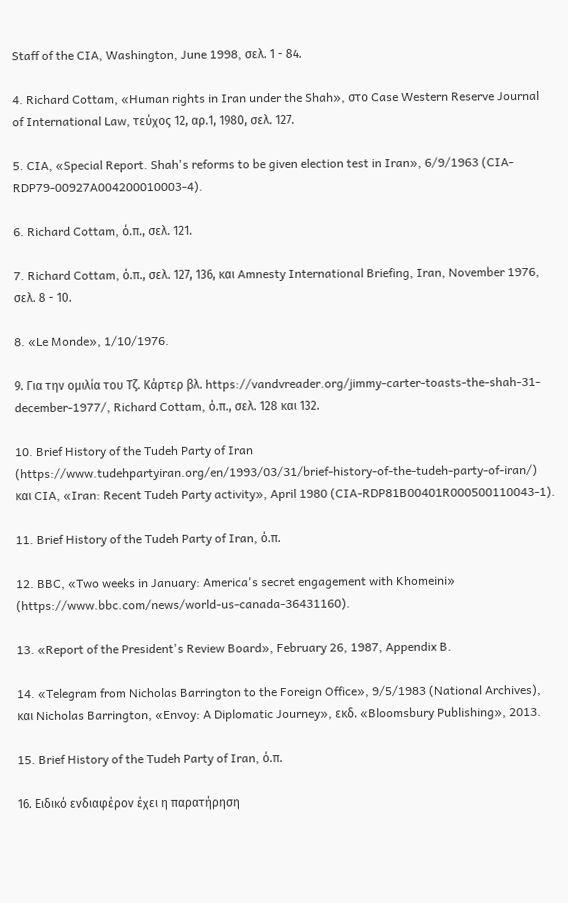Staff of the CIA, Washington, June 1998, σελ. 1 - 84.

4. Richard Cottam, «Human rights in Iran under the Shah», στο Case Western Reserve Journal of International Law, τεύχος 12, αρ.1, 1980, σελ. 127.

5. CIA, «Special Report. Shah's reforms to be given election test in Iran», 6/9/1963 (CIA-RDP79-00927A004200010003-4).

6. Richard Cottam, ό.π., σελ. 121.

7. Richard Cottam, ό.π., σελ. 127, 136, και Amnesty International Briefing, Iran, November 1976, σελ. 8 - 10.

8. «Le Monde», 1/10/1976.

9. Για την ομιλία του Τζ. Κάρτερ βλ. https://vandvreader.org/jimmy-carter-toasts-the-shah-31-december-1977/, Richard Cottam, ό.π., σελ. 128 και 132.

10. Brief History of the Tudeh Party of Iran (https://www.tudehpartyiran.org/en/1993/03/31/brief-history-of-the-tudeh-party-of-iran/) και CIA, «Iran: Recent Tudeh Party activity», April 1980 (CIA-RDP81B00401R000500110043-1).

11. Brief History of the Tudeh Party of Iran, ό.π.

12. BBC, «Two weeks in January: America's secret engagement with Khomeini» (https://www.bbc.com/news/world-us-canada-36431160).

13. «Report of the President's Review Board», February 26, 1987, Appendix B.

14. «Telegram from Nicholas Barrington to the Foreign Office», 9/5/1983 (National Archives), και Nicholas Barrington, «Envoy: A Diplomatic Journey», εκδ. «Bloomsbury Publishing», 2013.

15. Brief History of the Tudeh Party of Iran, ό.π.

16. Ειδικό ενδιαφέρον έχει η παρατήρηση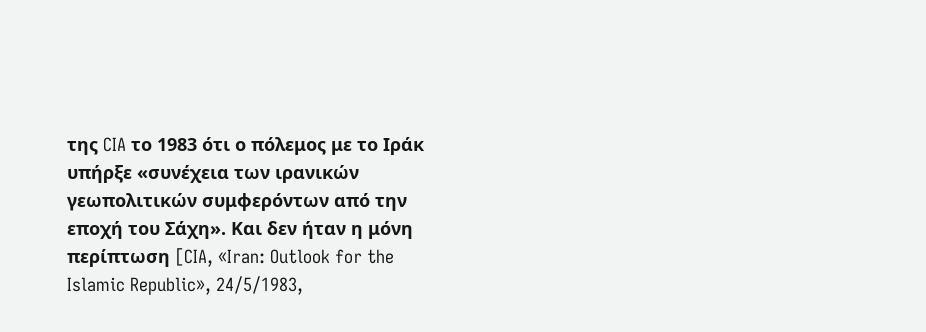της CIA το 1983 ότι ο πόλεμος με το Ιράκ υπήρξε «συνέχεια των ιρανικών γεωπολιτικών συμφερόντων από την εποχή του Σάχη». Και δεν ήταν η μόνη περίπτωση [CIA, «Iran: Outlook for the Islamic Republic», 24/5/1983,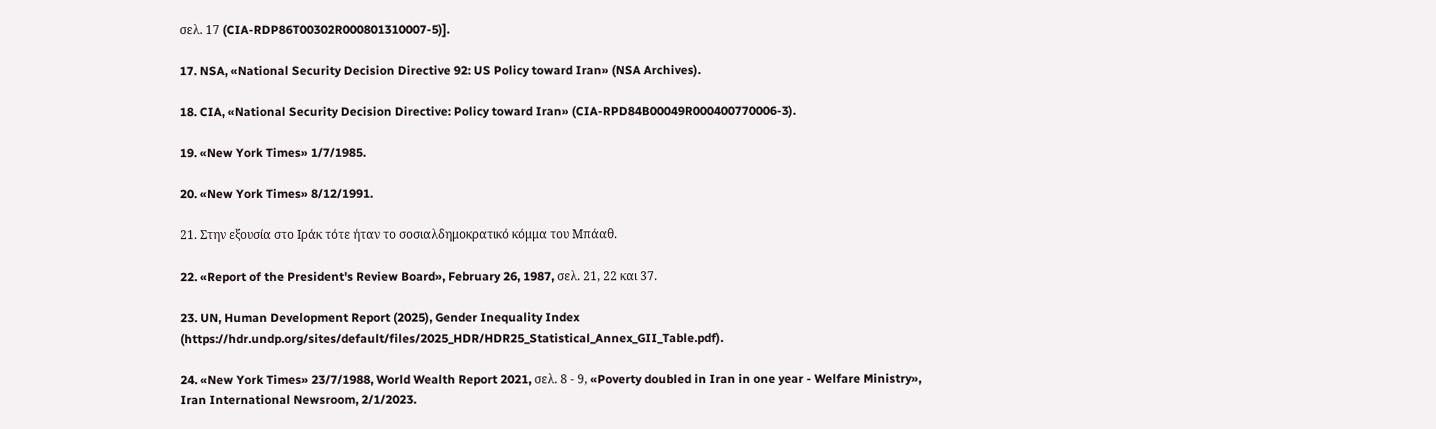σελ. 17 (CIA-RDP86T00302R000801310007-5)].

17. NSA, «National Security Decision Directive 92: US Policy toward Iran» (NSA Archives).

18. CIA, «National Security Decision Directive: Policy toward Iran» (CIA-RPD84B00049R000400770006-3).

19. «New York Times» 1/7/1985.

20. «New York Times» 8/12/1991.

21. Στην εξουσία στο Ιράκ τότε ήταν το σοσιαλδημοκρατικό κόμμα του Μπάαθ.

22. «Report of the President's Review Board», February 26, 1987, σελ. 21, 22 και 37.

23. UN, Human Development Report (2025), Gender Inequality Index (https://hdr.undp.org/sites/default/files/2025_HDR/HDR25_Statistical_Annex_GII_Table.pdf).

24. «New York Times» 23/7/1988, World Wealth Report 2021, σελ. 8 - 9, «Poverty doubled in Iran in one year - Welfare Ministry», Iran International Newsroom, 2/1/2023.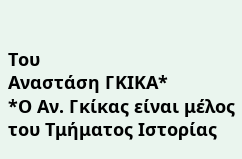Του
Αναστάση ΓΚΙΚΑ*
*Ο Αν. Γκίκας είναι μέλος του Τμήματος Ιστορίας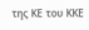της ΚΕ του ΚΚΕ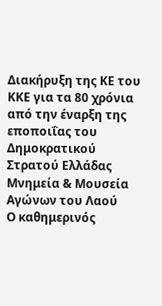Διακήρυξη της ΚΕ του ΚΚΕ για τα 80 χρόνια από την έναρξη της εποποιΐας του Δημοκρατικού Στρατού Ελλάδας
Μνημεία & Μουσεία Αγώνων του Λαού
Ο καθημερινός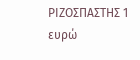ΡΙΖΟΣΠΑΣΤΗΣ 1 ευρώ